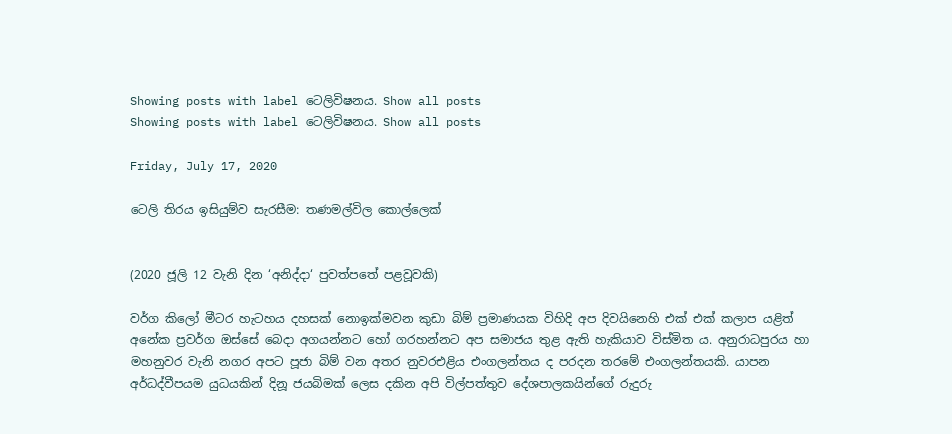Showing posts with label ටෙලිවිෂනය. Show all posts
Showing posts with label ටෙලිවිෂනය. Show all posts

Friday, July 17, 2020

ටෙලි තිරය ඉසියුම්ව සැරසීම: තණමල්විල කොල්ලෙක්


(2020 ජූලි 12 වැනි දින ‘අනිද්දා‘ පුවත්පතේ පළවූවකි)

වර්ග කිලෝ මීටර හැටහය දහසක් නොඉක්මවන කුඩා බිම් ප්‍රමාණයක විහිදි අප දිවයිනෙහි එක් එක් කලාප යළිත් අනේක ප්‍රවර්ග ඔස්සේ බෙදා අගයන්නට හෝ ගරහන්නට අප සමාජය තුළ ඇති හැකියාව විස්මිත ය. අනුරාධපුරය හා මහනුවර වැනි නගර අපට පූජා බිම් වන අතර නුවරඑළිය එංගලන්තය ද පරදන තරමේ එංගලන්තයකි. යාපන අර්ධද්වීපයම යුධයකින් දිනූ ජයබිමක් ලෙස දකින අපි විල්පත්තුව දේශපාලකයින්ගේ රුදුරු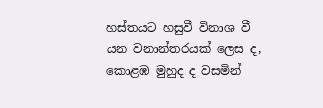හස්තයට හසුවී විනාශ වී යන වනාන්තරයක් ලෙස ද, කොළඹ මුහුද ද වසමින්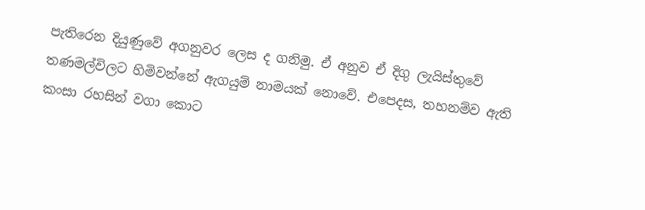පැතිරෙන දියුණුවේ අගනුවර ලෙස ද ගනිමු. ඒ අනුව ඒ දිගු ලැයිස්තුවේ තණමල්විලට හිමිවන්නේ ඇගයුම් නාමයක් නොවේ. එපෙදස, තහනම්ව ඇති කංසා රහසින් වගා කොට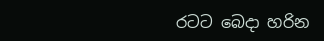රටට බෙදා හරින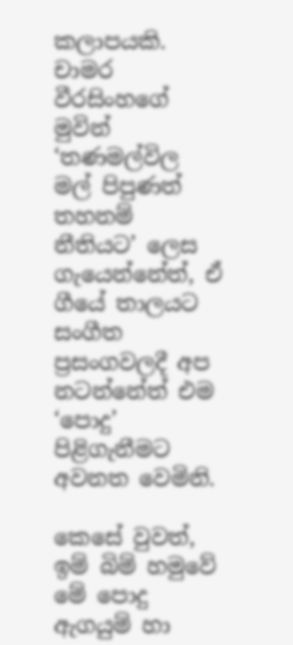කලාපයකි. චාමර වීරසිංහගේ මුවින් ‘තණමල්විල මල් පිපුණත් තහනම් නීතියට’ ලෙස ගැයෙන්නේත්, ඒ ගීයේ තාලයට සංගීත ප්‍රසංගවලදී අප නටන්නේත් එම ‘පොදු’ පිළිගැනීමට අවනත වෙමිනි.

කෙසේ වුවත්, ඉම් බිම් හමුවේ මේ පොදු ඇගයුම් හා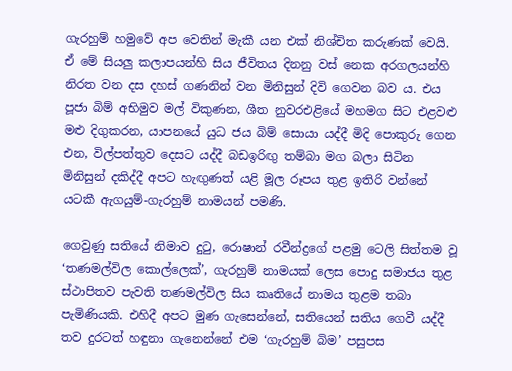ගැරහුම් හමුවේ අප වෙතින් මැකී යන එක් නිශ්චිත කරුණක් වෙයි. ඒ මේ සියලු කලාපයන්හි සිය ජීවිතය දිනනු වස් නෙක අරගලයන්හි නිරත වන දස දහස් ගණනින් වන මිනිසුන් දිවි ගෙවන බව ය. එය පූජා බිම් අභිමුව මල් විකුණන, ශීත නුවරඑළියේ මහමග සිට එළවළු මළු දිගුකරන, යාපනයේ යුධ ජය බිම් සොයා යද්දී මිදි පොකුරු ගෙන එන, විල්පත්තුව දෙසට යද්දී බඩඉරිඟු තම්බා මග බලා සිටින මිනිසුන් දකිද්දී අපට හැඟුණත් යළි මූල රූපය තුළ ඉතිරි වන්නේ යටකී ඇගයුම්-ගැරහුම් නාමයන් පමණි.

ගෙවුණු සතියේ නිමාව දුටු, රොෂාන් රවීන්ද්‍රගේ පළමු ටෙලි සිත්තම වූ ‘තණමල්විල කොල්ලෙක්’, ගැරහුම් නාමයක් ලෙස පොදු සමාජය තුළ ස්ථාපිතව පැවති තණමල්විල සිය කෘතියේ නාමය තුළම තබා පැමිණියකි. එහිදී අපට මුණ ගැසෙන්නේ, සතියෙන් සතිය ගෙවී යද්දී තව දුරටත් හඳුනා ගැනෙන්නේ එම ‘ගැරහුම් බිම’ පසුපස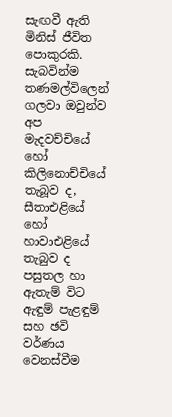සැඟවී ඇති මිනිස් ජීවිත පොකුරකි. සැබවින්ම තණමල්විලෙන් ගලවා ඔවුන්ව අප මැදවච්චියේ හෝ කිලිනොච්චියේ තැබූව ද, සීතාඑළියේ හෝ හාවාඑළියේ තැබුව ද පසුතල හා ඇතැම් විට ඇඳුම් පැළඳුම් සහ ඡවි වර්ණය වෙනස්වීම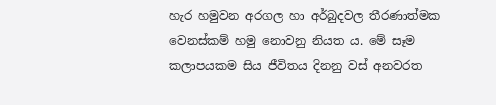හැර හමුවන අරගල හා අර්බුදවල තීරණාත්මක වෙනස්කම් හමු නොවනු නියත ය. මේ සෑම කලාපයකම සිය ජීවිතය දිනනු වස් අනවරත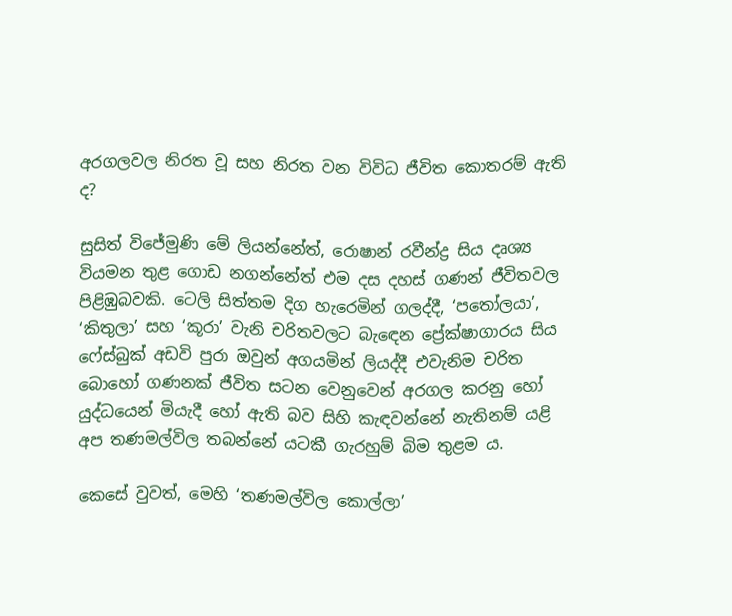අරගලවල නිරත වූ සහ නිරත වන විවිධ ජීවිත කොතරම් ඇති ද?

සුසිත් විජේමුණි මේ ලියන්නේත්, රොෂාන් රවීන්ද්‍ර සිය දෘශ්‍ය වියමන තුළ ගොඩ නගන්නේත් එම දස දහස් ගණන් ජීවිතවල පිළිඹුබවකි. ටෙලි සිත්තම දිග හැරෙමින් ගලද්දී, ‘පතෝලයා’, ‘කිතුලා’ සහ ‘කූරා’ වැනි චරිතවලට බැඳෙන ප්‍රේක්ෂාගාරය සිය ෆේස්බුක් අඩවි පුරා ඔවුන් අගයමින් ලියද්දී එවැනිම චරිත බොහෝ ගණනක් ජීවිත සටන වෙනුවෙන් අරගල කරනු හෝ යුද්ධයෙන් මියැදී හෝ ඇති බව සිහි කැඳවන්නේ නැතිනම් යළි අප තණමල්විල තබන්නේ යටකී ගැරහුම් බිම තුළම ය.

කෙසේ වුවත්, මෙහි ‘තණමල්විල කොල්ලා’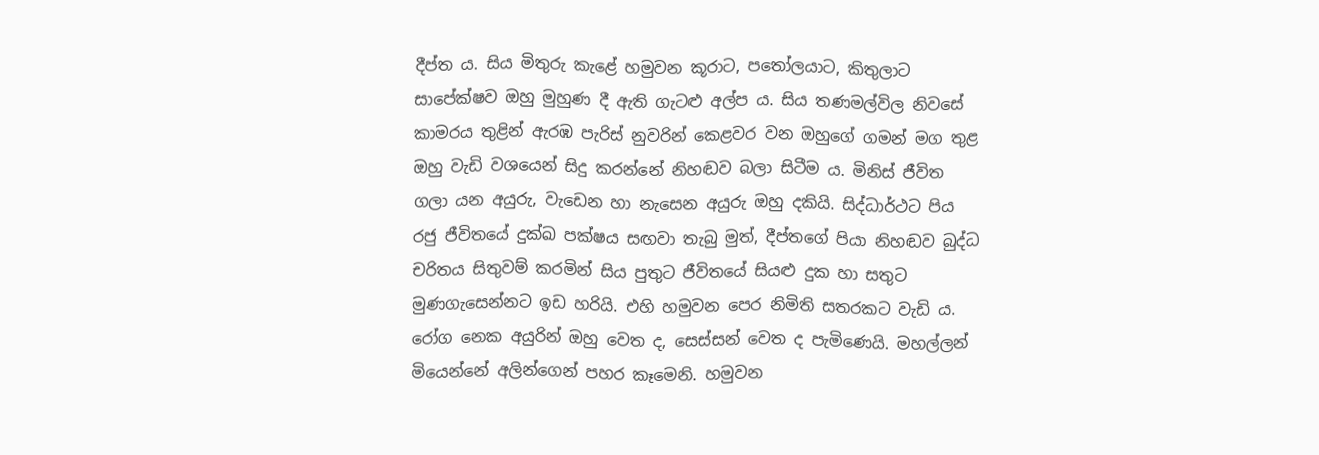දීප්ත ය. සිය මිතුරු කැළේ හමුවන කූරාට, පතෝලයාට, කිතුලාට සාපේක්ෂව ඔහු මුහුණ දී ඇති ගැටළු අල්ප ය. සිය තණමල්විල නිවසේ කාමරය තුළින් ඇරඹ පැරිස් නුවරින් කෙළවර වන ඔහුගේ ගමන් මග තුළ ඔහු වැඩි වශයෙන් සිදු කරන්නේ නිහඬව බලා සිටීම ය. මිනිස් ජීවිත ගලා යන අයුරු, වැඩෙන හා නැසෙන අයුරු ඔහු දකියි. සිද්ධාර්ථට පිය රජු ජීවිතයේ දුක්ඛ පක්ෂය සඟවා තැබු මුත්, දීප්තගේ පියා නිහඬව බුද්ධ චරිතය සිතුවම් කරමින් සිය පුතුට ජීවිතයේ සියළු දුක හා සතුට මුණගැසෙන්නට ඉඩ හරියි. එහි හමුවන පෙර නිමිති සතරකට වැඩි ය. රෝග නෙක අයුරින් ඔහු වෙත ද, සෙස්සන් වෙත ද පැමිණෙයි. මහල්ලන් මියෙන්නේ අලින්ගෙන් පහර කෑමෙනි. හමුවන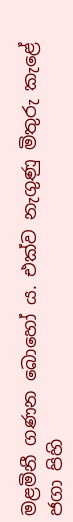මළමිනී ගණන බොහෝ ය. එක්ව නැගුණු මිතුරු කැළේ ජගා පිහි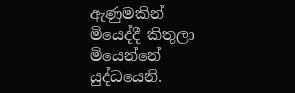ඇණුමකින් මියෙද්දී කිතුලා මියෙන්නේ යුද්ධයෙනි.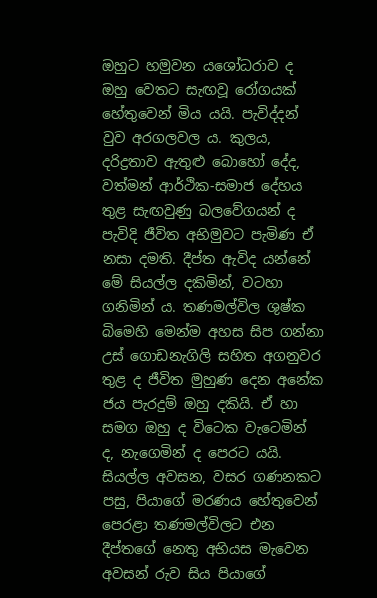ඔහුට හමුවන යශෝධරාව ද ඔහු වෙතට සැඟවූ රෝගයක් හේතුවෙන් මිය යයි. පැවිද්දන් වුව අරගලවල ය. කුලය, දරිද්‍රතාව ඇතුළු බොහෝ දේද, වත්මන් ආර්ථික-සමාජ දේහය තුළ සැඟවුණු බලවේගයන් ද පැවිදි ජීවිත අභිමුවට පැමිණ ඒ නසා දමති. දීප්ත ඇවිද යන්නේ මේ සියල්ල දකිමින්, වටහා ගනිමින් ය. තණමල්විල ශුෂ්ක බිමෙහි මෙන්ම අහස සිප ගන්නා උස් ගොඩනැගිලි සහිත අගනුවර තුළ ද ජීවිත මුහුණ දෙන අනේක ජය පැරදුම් ඔහු දකියි. ඒ හා සමග ඔහු ද විටෙක වැටෙමින් ද, නැගෙමින් ද පෙරට යයි. සියල්ල අවසන, වසර ගණනකට පසු, පියාගේ මරණය හේතුවෙන් පෙරළා තණමල්විලට එන දීප්තගේ නෙතු අභියස මැවෙන අවසන් රුව සිය පියාගේ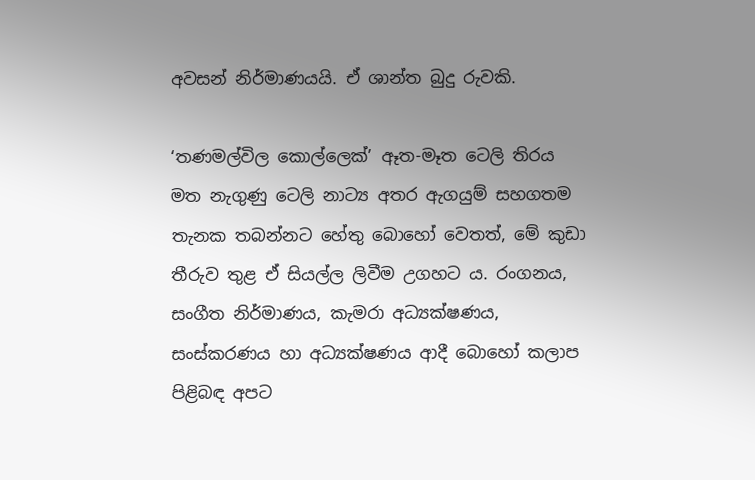අවසන් නිර්මාණයයි. ඒ ශාන්ත බුදු රුවකි.

‘තණමල්විල කොල්ලෙක්’ ඈත-මෑත ටෙලි තිරය මත නැගුණු ටෙලි නාට්‍ය අතර ඇගයුම් සහගතම තැනක තබන්නට හේතු බොහෝ වෙතත්, මේ කුඩා තීරුව තුළ ඒ සියල්ල ලිවීම උගහට ය. රංගනය, සංගීත නිර්මාණය, කැමරා අධ්‍යක්ෂණය, සංස්කරණය හා අධ්‍යක්ෂණය ආදී බොහෝ කලාප පිළිබඳ අපට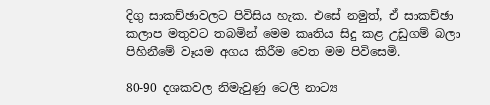දිගු සාකච්ඡාවලට පිවිසිය හැක. එසේ නමුත්, ඒ සාකච්ඡා කලාප මතුවට තබමින් මෙම කෘතිය සිදු කළ උඩුගම් බලා පිහිනීමේ වෑයම අගය කිරීම වෙත මම පිවිසෙමි.

80-90 දශකවල නිමැවුණු ටෙලි නාට්‍ය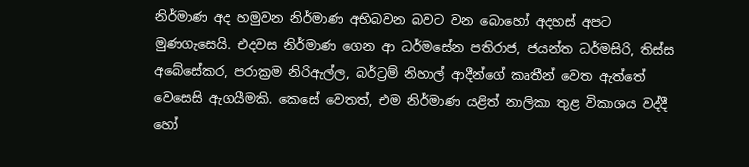නිර්මාණ අද හමුවන නිර්මාණ අභිබවන බවට වන බොහෝ අදහස් අපට මුණගැසෙයි. එදවස නිර්මාණ ගෙන ආ ධර්මසේන පතිරාජ, ජයන්ත ධර්මසිරි, තිස්ස අබේසේකර, පරාක්‍රම නිරිඇල්ල, බර්ට්‍රම් නිහාල් ආදීන්ගේ කෘතීන් වෙත ඇත්තේ වෙසෙසි ඇගයීමකි. කෙසේ වෙතත්, එම නිර්මාණ යළිත් නාලිකා තුළ විකාශය වද්දී හෝ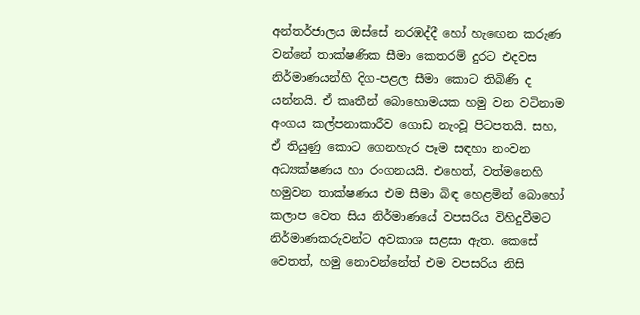අන්තර්ජාලය ඔස්සේ නරඹද්දී හෝ හැඟෙන කරුණ වන්නේ තාක්ෂණික සීමා කෙතරම් දුරට එදවස නිර්මාණයන්හි දිග-පළල සීමා කොට තිබිණි ද යන්නයි. ඒ කෘතීන් බොහොමයක හමු වන වටිනාම අංගය කල්පනාකාරීව ගොඩ නැංවූ පිටපතයි. සහ, ඒ තියුණු කොට ගෙනහැර පෑම සඳහා නංවන අධ්‍යක්ෂණය හා රංගනයයි. එහෙත්, වත්මනෙහි හමුවන තාක්ෂණය එම සීමා බිඳ හෙළමින් බොහෝ කලාප වෙත සිය නිර්මාණයේ වපසරිය විහිදුවීමට නිර්මාණකරුවන්ට අවකාශ සළසා ඇත. කෙසේ වෙතත්, හමු නොවන්නේත් එම වපසරිය නිසි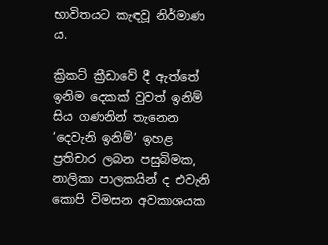භාවිතයට කැඳවූ නිර්මාණ ය.

ක්‍රිකට් ක්‍රීඩාවේ දී ඇත්තේ ඉනිම දෙකක් වුවත් ඉනිම් සිය ගණනින් තැනෙන ‘දෙවැනි ඉනිම්’ ඉහළ ප්‍රතිචාර ලබන පසුබිමක, නාලිකා පාලකයින් ද එවැනි කොපි විමසන අවකාශයක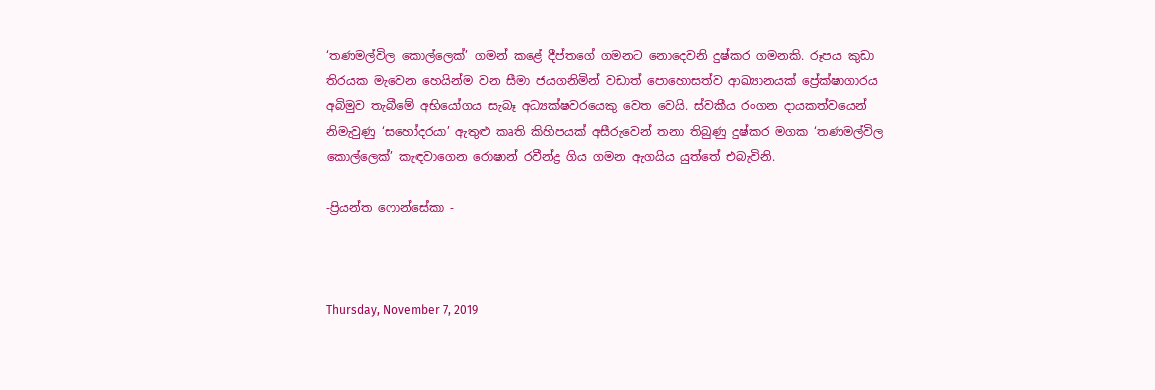‘තණමල්විල කොල්ලෙක්’ ගමන් කළේ දීප්තගේ ගමනට නොදෙවනි දුෂ්කර ගමනකි. රූපය කුඩා තිරයක මැවෙන හෙයින්ම වන සීමා ජයගනිමින් වඩාත් පොහොසත්ව ආඛ්‍යානයක් ප්‍රේක්ෂාගාරය අබිමුව තැබීමේ අභියෝගය සැබෑ අධ්‍යක්ෂවරයෙකු වෙත වෙයි. ස්වකීය රංගන දායකත්වයෙන් නිමැවුණු ‘සහෝදරයා’ ඇතුළු කෘති කිහිපයක් අසීරුවෙන් තනා තිබුණු දුෂ්කර මගක ‘තණමල්විල කොල්ලෙක්’ කැඳවාගෙන රොෂාන් රවීන්ද්‍ර ගිය ගමන ඇගයිය යුත්තේ එබැවිනි.

-ප්‍රියන්ත ෆොන්සේකා -



Thursday, November 7, 2019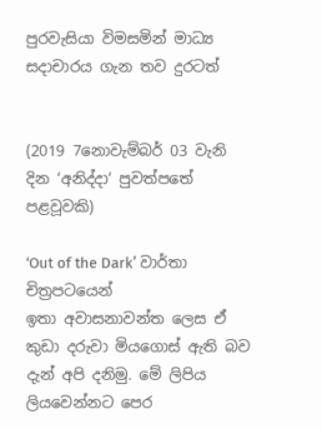පුරවැසියා විමසමින් මාධ්‍ය සදාචාරය ගැන තව දුරටත්


(2019 7නොවැම්බර් 03 වැනි දින ‘අනිද්දා‘ පුවත්පතේ පළවූවකි)

‘Out of the Dark’ වාර්තා චිත්‍රපටයෙන්
ඉතා අවාසනාවන්ත ලෙස ඒ කුඩා දරුවා මියගොස් ඇති බව දැන් අපි දනිමු. මේ ලිපිය ලියවෙන්නට පෙර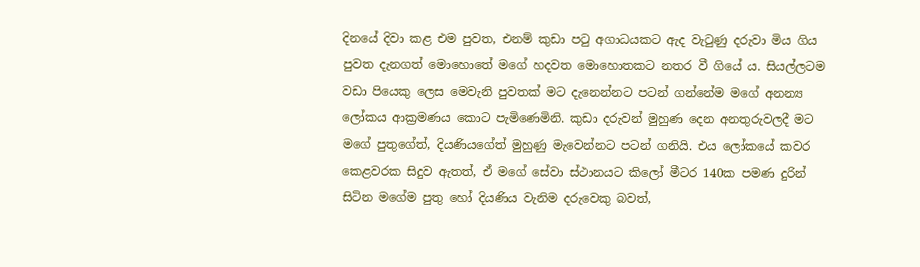දිනයේ දිවා කළ එම පුවත, එනම් කුඩා පටු අගාධයකට ඇද වැටුණු දරුවා මිය ගිය පුවත දැනගත් මොහොතේ මගේ හදවත මොහොතකට නතර වී ගියේ ය. සියල්ලටම වඩා පියෙකු ලෙස මෙවැනි පුවතක් මට දැනෙන්නට පටන් ගන්නේම මගේ අනන්‍ය ලෝකය ආක්‍රමණය කොට පැමිණෙමිනි. කුඩා දරුවන් මුහුණ දෙන අනතුරුවලදී මට මගේ පුතුගේත්, දියණියගේත් මුහුණු මැවෙන්නට පටන් ගනියි. එය ලෝකයේ කවර කෙළවරක සිදුව ඇතත්, ඒ මගේ සේවා ස්ථානයට කිලෝ මීටර 140ක පමණ දුරින් සිටින මගේම පුතු හෝ දියණිය වැනිම දරුවෙකු බවත්,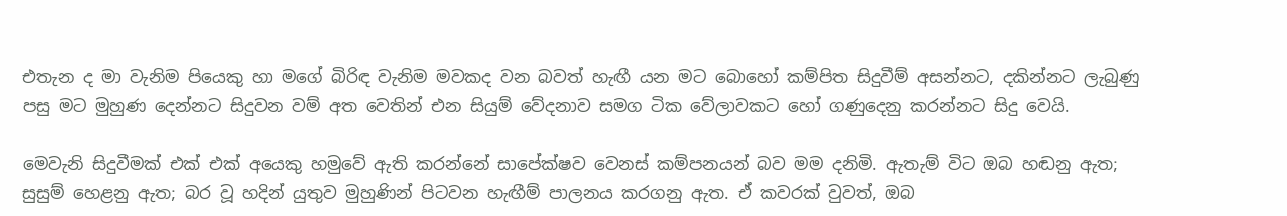එතැන ද මා වැනිම පියෙකු හා මගේ බිරිඳ වැනිම මවකද වන බවත් හැඟී යන මට බොහෝ කම්පිත සිදුවීම් අසන්නට, දකින්නට ලැබුණු පසු මට මුහුණ දෙන්නට සිදුවන වම් අත වෙතින් එන සියුම් වේදනාව සමග ටික වේලාවකට හෝ ගණුදෙනු කරන්නට සිදු වෙයි.

මෙවැනි සිදුවීමක් එක් එක් අයෙකු හමුවේ ඇති කරන්නේ සාපේක්ෂව වෙනස් කම්පනයන් බව මම දනිමි. ඇතැම් විට ඔබ හඬනු ඇත; සුසුම් හෙළනු ඇත; බර වූ හදින් යුතුව මුහුණින් පිටවන හැඟීම් පාලනය කරගනු ඇත. ඒ කවරක් වුවත්, ඔබ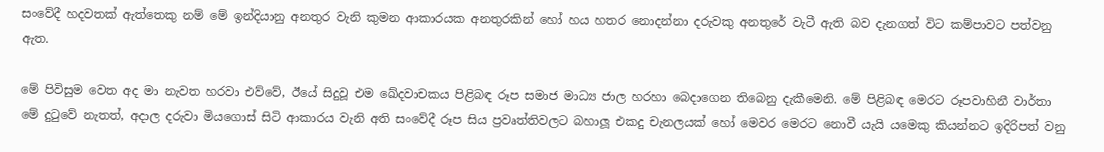සංවේදී හදවතක් ඇත්තෙකු නම් මේ ඉන්දියානු අනතුර වැනි කුමන ආකාරයක අනතුරකින් හෝ හය හතර නොදන්නා දරුවකු අනතුරේ වැටී ඇති බව දැනගත් විට කම්පාවට පත්වනු ඇත.

මේ පිවිසුම වෙත අද මා නැවත හරවා එව්වේ, ඊයේ සිදුවූ එම ඛේදවාචකය පිළිබඳ රූප සමාජ මාධ්‍ය ජාල හරහා බෙදාගෙන තිබෙනු දැකීමෙනි. මේ පිළිබඳ මෙරට රූපවාහිනී වාර්තා මේ දුටුවේ නැතත්, අදාල දරුවා මියගොස් සිටි ආකාරය වැනි අති සංවේදී රූප සිය ප්‍රවෘත්තිවලට බහාලූ එකදු චැනලයක් හෝ මෙවර මෙරට නොවී යැයි යමෙකු කියන්නට ඉදිරිපත් වනු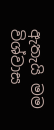ඇතැයි මම විශ්වාස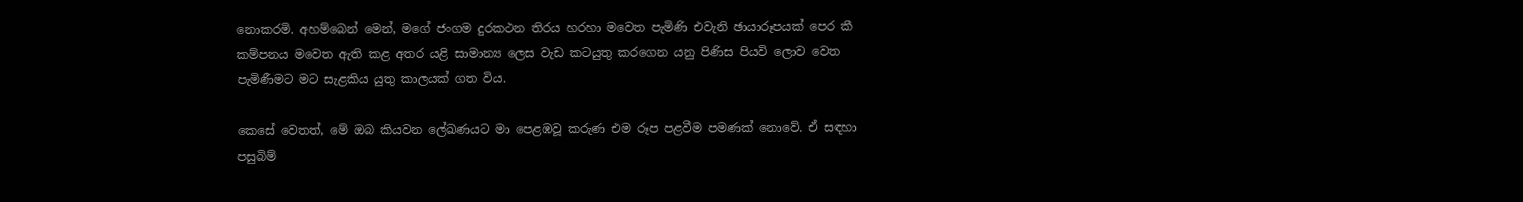නොකරමි. අහම්බෙන් මෙන්, මගේ ජංගම දුරකථන තිරය හරහා මවෙත පැමිණි එවැනි ඡායාරූපයක් පෙර කී කම්පනය මවෙත ඇති කළ අතර යළි සාමාන්‍ය ලෙස වැඩ කටයුතු කරගෙන යනු පිණිස පියවි ලොව වෙත පැමිණීමට මට සැළකිය යුතු කාලයක් ගත විය.

කෙසේ වෙතත්, මේ ඔබ කියවන ලේඛණයට මා පෙළඹවූ කරුණ එම රූප පළවීම පමණක් නොවේ. ඒ සඳහා පසුබිම්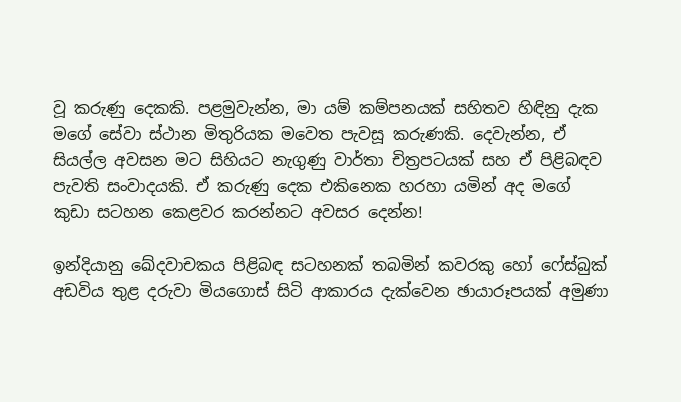වූ කරුණු දෙකකි. පළමුවැන්න, මා යම් කම්පනයක් සහිතව හිඳිනු දැක මගේ සේවා ස්ථාන මිතුරියක මවෙත පැවසූ කරුණකි. දෙවැන්න, ඒ සියල්ල අවසන මට සිහියට නැගුණු වාර්තා චිත්‍රපටයක් සහ ඒ පිළිබඳව පැවති සංවාදයකි. ඒ කරුණු දෙක එකිනෙක හරහා යමින් අද මගේ කුඩා සටහන කෙළවර කරන්නට අවසර දෙන්න!

ඉන්දියානු ඛේදවාචකය පිළිබඳ සටහනක් තබමින් කවරකු හෝ ෆේස්බුක් අඩවිය තුළ දරුවා මියගොස් සිටි ආකාරය දැක්වෙන ඡායාරූපයක් අමුණා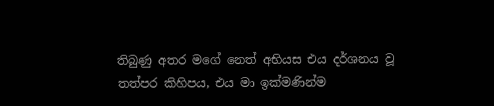තිබුණු අතර මගේ නෙත් අභියස එය දර්ශනය වූ තත්පර කිහිපය, එය මා ඉක්මණින්ම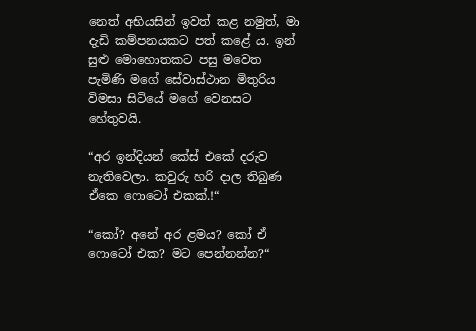නෙත් අභියසින් ඉවත් කළ නමුත්, මා දැඩි කම්පනයකට පත් කළේ ය. ඉන් සුළු මොහොතකට පසු මවෙත පැමිණි මගේ සේවාස්ථාන මිතුරිය විමසා සිටියේ මගේ වෙනසට හේතුවයි.

“අර ඉන්දියන් කේස් එකේ දරුව නැතිවෙලා. කවුරු හරි දාල තිබුණ ඒකෙ ෆොටෝ එකක්.!“

“කෝ? අනේ අර ළමය? කෝ ඒ ෆොටෝ එක? මට පෙන්නන්න?“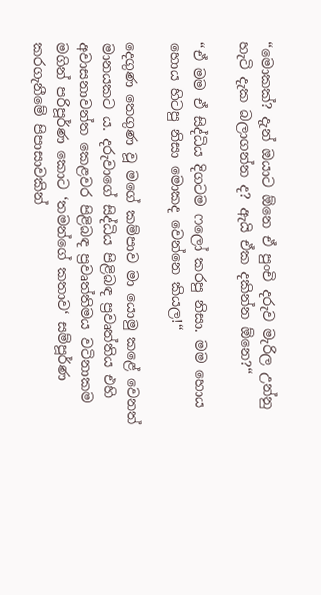“මොකක්? දැන් ඔයාට ඕනෙ ඒ පුංචි දරුව මැරිල උන්නු හැටි දැක බලාගන්න ද? ඇයි ඒක දකින්න ඕනෙ?“

“ඒ මම ඒ සිද්ධිය දිගටම ෆලෝ කරපු නිසා. මම හොය හොය හිටපු නිසා මොකද වෙන්නෙ කියල!“

දෙගුණ තෙගුණ වූ මගේ කම්පාව මා යොමු කළේ වෙනත් මානයකට ය. දරුවාගේ සිද්ධිය පිළිබඳ ප්‍රවෘත්තිය එහි අවාසනාවන්ත කෙළවර පිළිබඳ ප්‍රවෘත්තිමය වටිනාකම මගින් පරිපූර්ණ කොට ‘තමන්ගේ කතාව‘ සම්පූර්ණ කරගැනීමේ පිපාසාවකින්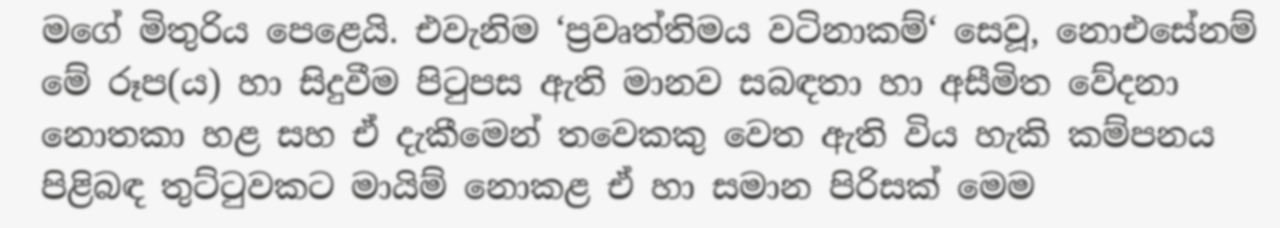මගේ මිතුරිය පෙළෙයි. එවැනිම ‘ප්‍රවෘත්තිමය වටිනාකම්‘ සෙවූ, නොඑසේනම් මේ රූප(ය) හා සිදුවීම පිටුපස ඇති මානව සබඳතා හා අසීමිත වේදනා නොතකා හළ සහ ඒ දැකීමෙන් තවෙකකු වෙත ඇති විය හැකි කම්පනය පිළිබඳ තුට්ටුවකට මායිම් නොකළ ඒ හා සමාන පිරිසක් මෙම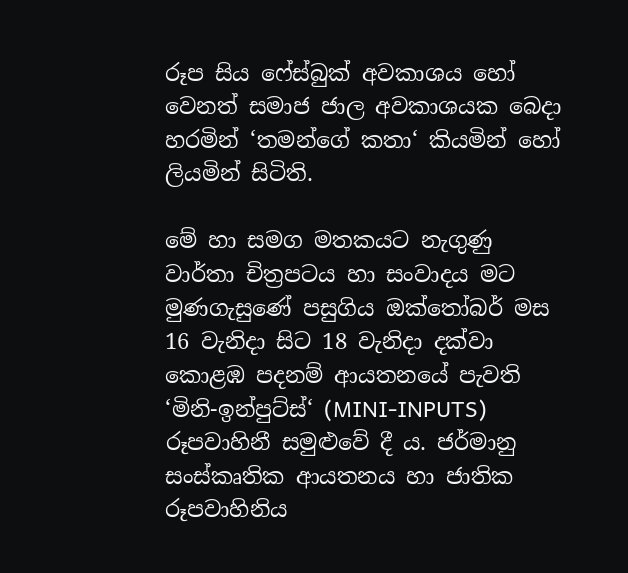රූප සිය ෆේස්බුක් අවකාශය හෝ වෙනත් සමාජ ජාල අවකාශයක බෙදා හරමින් ‘තමන්ගේ කතා‘ කියමින් හෝ ලියමින් සිටිති.

මේ හා සමග මතකයට නැගුණු වාර්තා චිත්‍රපටය හා සංවාදය මට මුණගැසුණේ පසුගිය ඔක්තෝබර් මස 16 වැනිදා සිට 18 වැනිදා දක්වා කොළඹ පදනම් ආයතනයේ පැවති ‘මිනි-ඉන්පුට්ස්‘ (MINI-INPUTS) රූපවාහිනී සමුළුවේ දී ය. ජර්මානු සංස්කෘතික ආයතනය හා ජාතික රූපවාහිනිය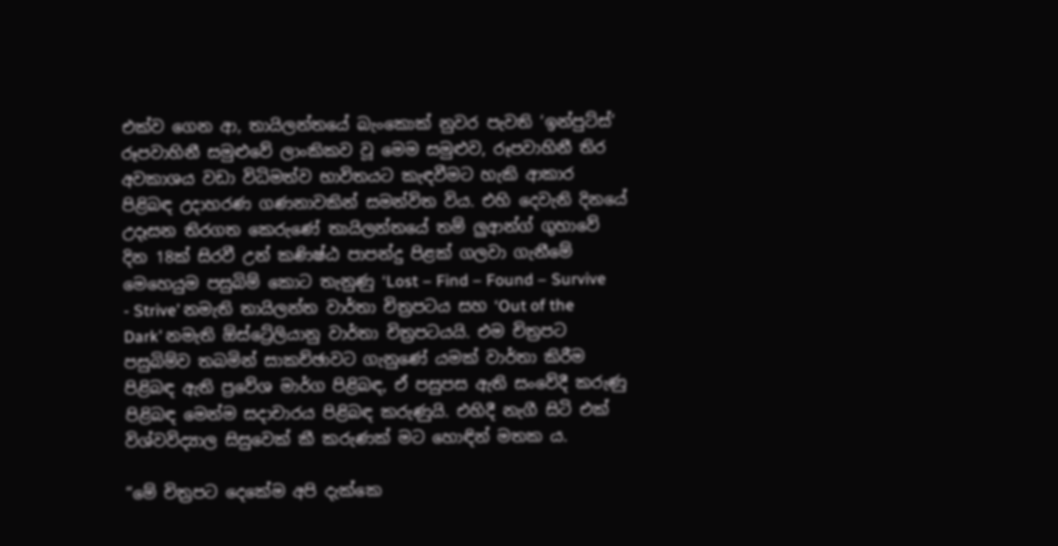එක්ව ගෙන ආ, තායිලන්තයේ බැංකොක් නුවර පැවති ‘ඉන්පුට්ස්‘ රූපවාහිනී සමුළුවේ ලාංකිකව වූ මෙම සමුළුව, රූපවාහිනී තිර අවකාශය වඩා විධිමත්ව භාවිතයට කැඳවීමට හැකි ආකාර පිළිබඳ උදාහරණ ගණනාවකින් සමන්විත විය. එහි දෙවැනි දිනයේ උදෑසන තිරගත කෙරුණේ තායිලන්තයේ තම් ලුආන්ග් ගුහාවේ දින 18ක් සිරවී උන් කණිෂ්ඨ පාපන්දු පිළක් ගලවා ගැනීමේ මෙහෙයුම පසුබිම් කොට තැනුණු ‘Lost – Find – Found – Survive - Strive’ නමැති තායිලන්ත වාර්තා චිත්‍රපටය සහ ‘Out of the Dark’ නමැති ඕස්ට්‍රේලියානු වාර්තා චිත්‍රපටයයි. එම චිත්‍රපට පසුබිම්ව තබමින් සාකච්ඡාවට ගැනුණේ යමක් වාර්තා කිරීම පිළිබඳ ඇති ප්‍රවේශ මාර්ග පිළිබඳ, ඒ පසුපස ඇති සංවේදී කරුණු පිළිබඳ මෙන්ම සදාචාරය පිළිබඳ කරුණුයි. එහිදී නැගී සිටි එක් විශ්වවිද්‍යාල සිසුවෙක් කී කරුණක් මට හොඳින් මතක ය.

“මේ චිත්‍රපට දෙකේම අපි දැක්කෙ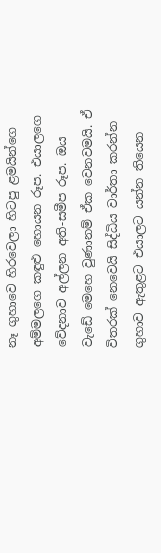නෑ ගුහාවෙ හිරවෙලා හිටපු ළමයින්ගෙ අම්මලගෙ කඳුළු හොයන රූප. එයාලගෙ වේදනාව අල්ලන අති-සමීප රූප. ඔය වැඩේ මෙහෙ වුණානම් ඒක වෙනවමයි. ඒ විතරක් නෙවෙයි සිද්ධිය වාර්තා කරන්න ගුහාව ඇතුළට එයාලට යන්න තියෙන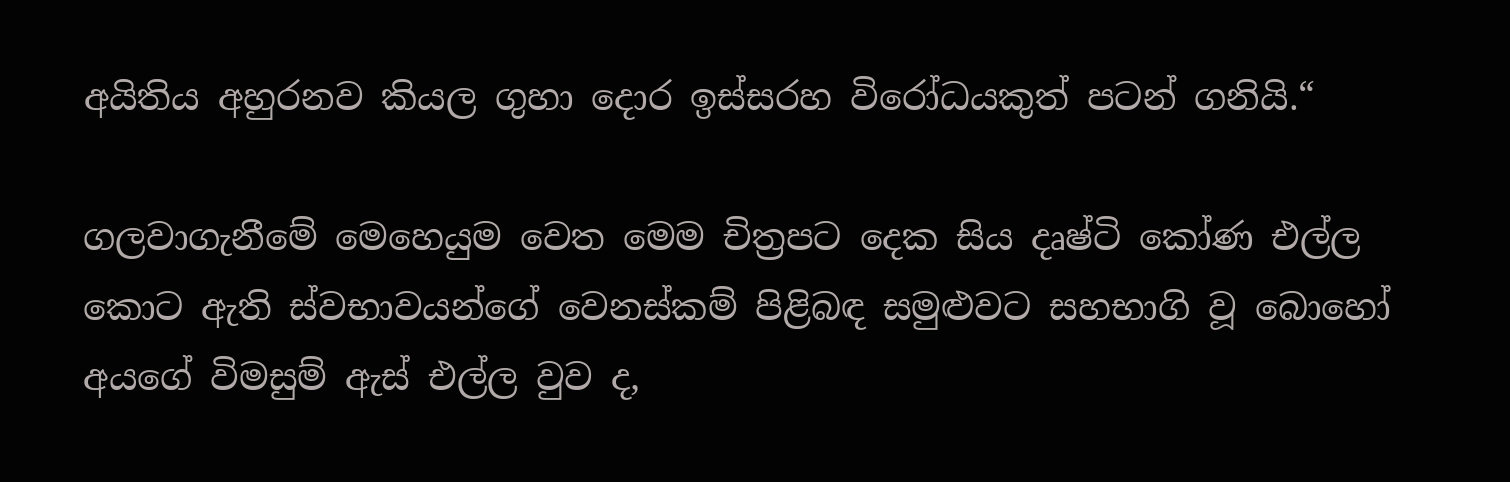අයිතිය අහුරනව කියල ගුහා දොර ඉස්සරහ විරෝධයකුත් පටන් ගනියි.“

ගලවාගැනීමේ මෙහෙයුම වෙත මෙම චිත්‍රපට දෙක සිය දෘෂ්ටි කෝණ එල්ල කොට ඇති ස්වභාවයන්ගේ වෙනස්කම් පිළිබඳ සමුළුවට සහභාගි වූ බොහෝ අයගේ විමසුම් ඇස් එල්ල වුව ද,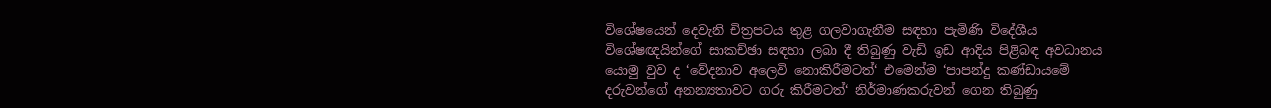විශේෂයෙන් දෙවැනි චිත්‍රපටය තුළ ගලවාගැනීම සඳහා පැමිණි විදේශීය විශේෂඥයින්ගේ සාකච්ඡා සඳහා ලබා දී තිබුණු වැඩි ඉඩ ආදිය පිළිබඳ අවධානය යොමු වුව ද ‘වේදනාව අලෙවි නොකිරීමටත්‘ එමෙන්ම ‘පාපන්දු කණ්ඩායමේ දරුවන්ගේ අනන්‍යතාවට ගරු කිරීමටත්‘ නිර්මාණකරුවන් ගෙන තිබුණු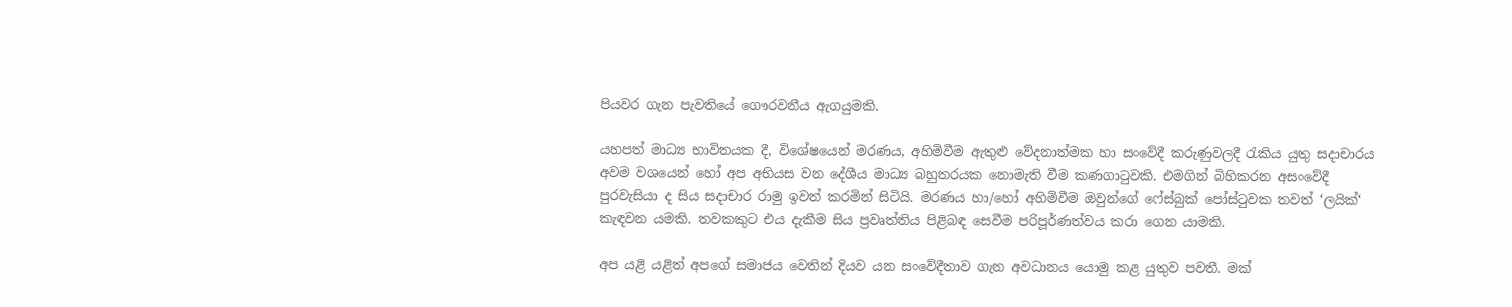පියවර ගැන පැවතියේ ගෞරවනීය ඇගයුමකි.

යහපත් මාධ්‍ය භාවිතයක දී, විශේෂයෙන් මරණය, අහිමිවීම ඇතුළු වේදනාත්මක හා සංවේදී කරුණුවලදී රැකිය යුතු සදාචාරය අවම වශයෙන් හෝ අප අභියස වන දේශීය මාධ්‍ය බහුතරයක නොමැති වීම කණගාටුවකි. එමගින් බිහිකරන අසංවේදී පුරවැසියා ද සිය සදාචාර රාමු ඉවත් කරමින් සිටියි. මරණය හා/හෝ අහිමිවීම ඔවුන්ගේ ෆේස්බුක් පෝස්ටුවක තවත් ‘ලයික්‘ කැඳවන යමකි. තවකකුට එය දැකීම සිය ප්‍රවෘත්තිය පිළිබඳ සෙවීම පරිපූර්ණත්වය කරා ගෙන යාමකි.

අප යළි යළිත් අපගේ සමාජය වෙතින් දියව යන සංවේදීතාව ගැන අවධානය යොමු කළ යුතුව පවතී. මක්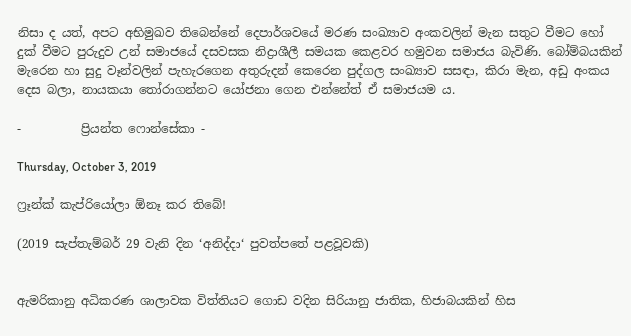නිසා ද යත්, අපට අභිමුඛව තිබෙන්නේ දෙපාර්ශවයේ මරණ සංඛ්‍යාව අංකවලින් මැන සතුට වීමට හෝ දුක් වීමට පුරුදුව උන් සමාජයේ දසවසක නිද්‍රාශීලී සමයක කෙළවර හමුවන සමාජය බැවිණි. බෝම්බයකින් මැරෙන හා සුදු වෑන්වලින් පැහැරගෙන අතුරුදන් කෙරෙන පුද්ගල සංඛ්‍යාව සසඳා, කිරා මැන, අඩු අංකය දෙස බලා, නායකයා තෝරාගන්නට යෝජනා ගෙන එන්නේත් ඒ සමාජයම ය.

-          ප්‍රියන්ත ෆොන්සේකා -

Thursday, October 3, 2019

ෆ්‍රෑන්ක් කැප්රියෝලා ඕනෑ කර තිබේ!

(2019 සැප්තැම්බර් 29 වැනි දින ‘අනිද්දා‘ පුවත්පතේ පළවූවකි)


ඇමරිකානු අධිකරණ ශාලාවක විත්තියට ගොඩ වදින සිරියානු ජාතික, හිජාබයකින් හිස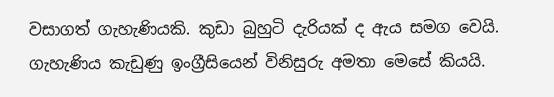වසාගත් ගැහැණියකි. කුඩා බුහුටි දැරියක් ද ඇය සමග වෙයි. ගැහැණිය කැඩුණු ඉංග්‍රීසියෙන් විනිසුරු අමතා මෙසේ කියයි.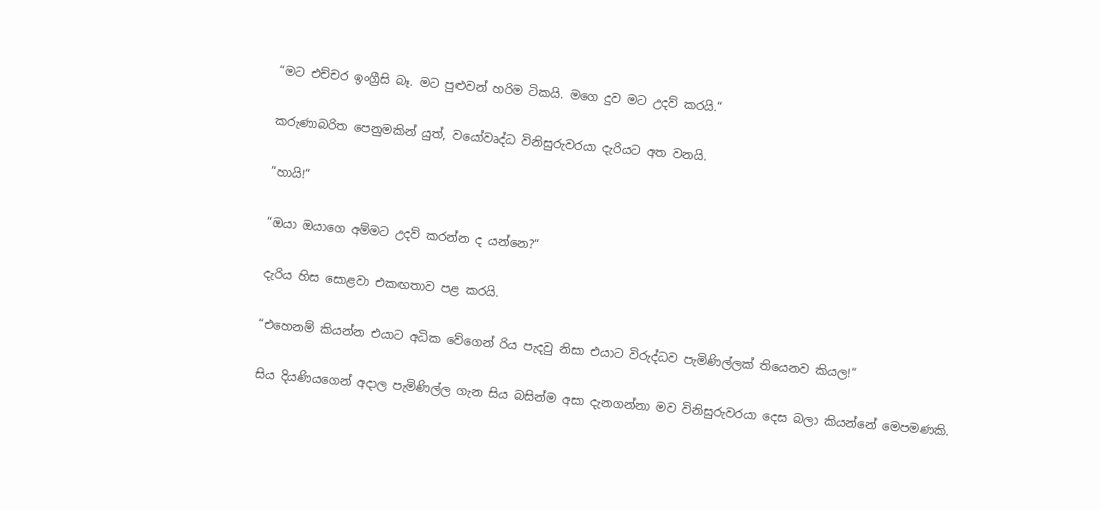“මට එච්චර ඉංග්‍රීසි බෑ. මට පුළුවන් හරිම ටිකයි. මගෙ දුව මට උදව් කරයි.“

කරුණාබරිත පෙනුමකින් යුත්, වයෝවෘද්ධ විනිසුරුවරයා දැරියට අත වනයි.

“හායි!“

“ඔයා ඔයාගෙ අම්මට උදව් කරන්න ද යන්නෙ?“

දැරිය හිස සොළවා එකඟතාව පළ කරයි.

“එහෙනම් කියන්න එයාට අධික වේගෙන් රිය පැදවු නිසා එයාට විරුද්ධව පැමිණිල්ලක් තියෙනව කියල!“

සිය දියණියගෙන් අදාල පැමිණිල්ල ගැන සිය බසින්ම අසා දැනගන්නා මව විනිසුරුවරයා දෙස බලා කියන්නේ මෙපමණකි.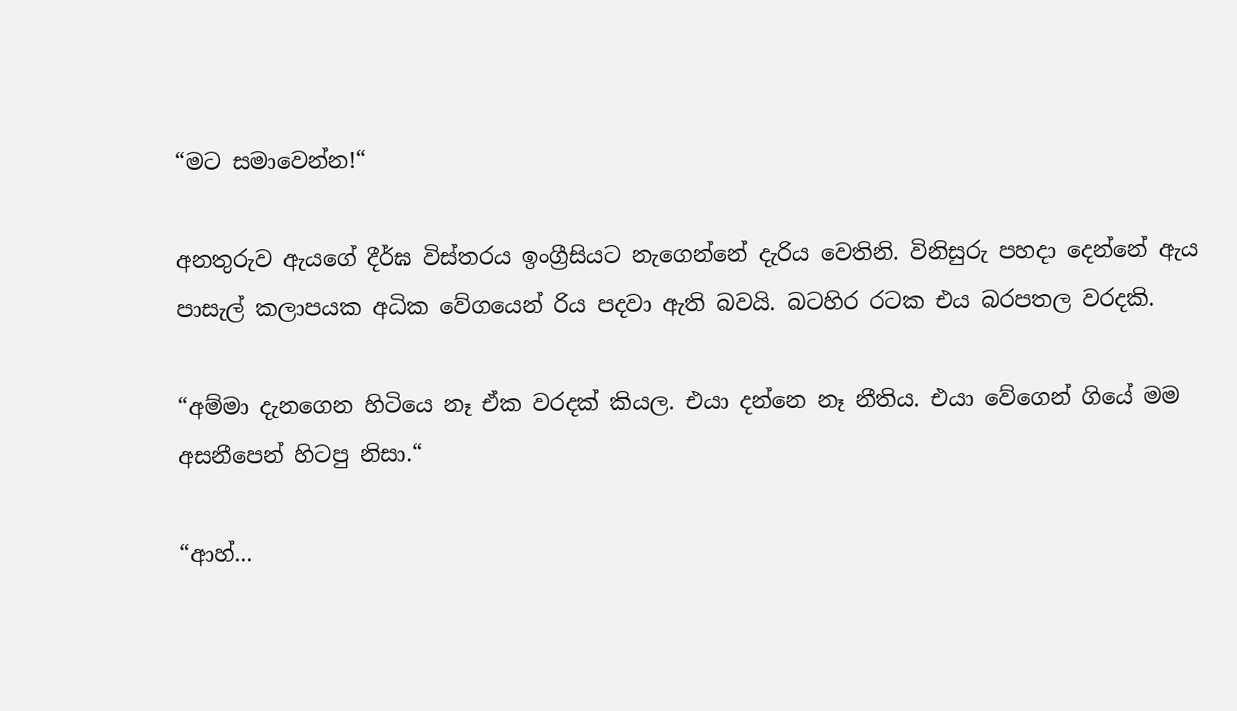“මට සමාවෙන්න!“

අනතුරුව ඇයගේ දීර්ඝ විස්තරය ඉංග්‍රීසියට නැගෙන්නේ දැරිය වෙතිනි. විනිසුරු පහදා දෙන්නේ ඇය පාසැල් කලාපයක අධික වේගයෙන් රිය පදවා ඇති බවයි. බටහිර රටක එය බරපතල වරදකි.

“අම්මා දැනගෙන හිටියෙ නෑ ඒක වරදක් කියල. එයා දන්නෙ නෑ නීතිය. එයා වේගෙන් ගියේ මම අසනීපෙන් හිටපු නිසා.“

“ආහ්...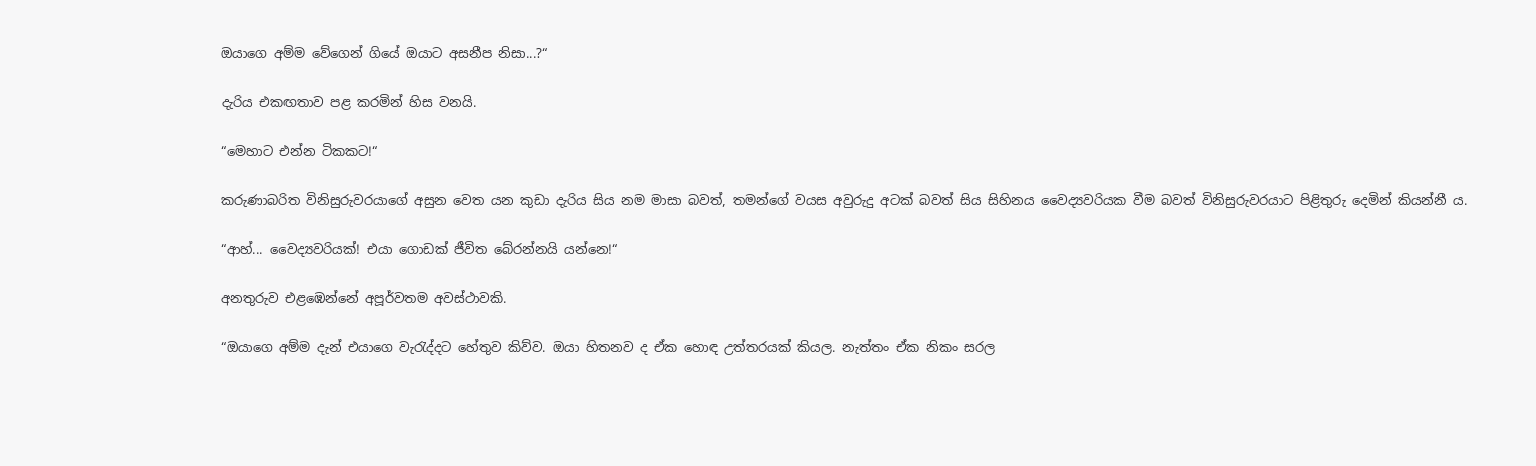ඔයාගෙ අම්ම වේගෙන් ගියේ ඔයාට අසනීප නිසා...?“

දැරිය එකඟතාව පළ කරමින් හිස වනයි.

“මෙහාට එන්න ටිකකට!“

කරුණාබරිත විනිසුරුවරයාගේ අසුන වෙත යන කුඩා දැරිය සිය නම මාසා බවත්, තමන්ගේ වයස අවුරුදු අටක් බවත් සිය සිහිනය වෛද්‍යවරියක වීම බවත් විනිසුරුවරයාට පිළිතුරු දෙමින් කියන්නී ය.

“ආහ්... වෛද්‍යවරියක්! එයා ගොඩක් ජීවිත බේරන්නයි යන්නෙ!“

අනතුරුව එළඹෙන්නේ අපූර්වතම අවස්ථාවකි.

“ඔයාගෙ අම්ම දැන් එයාගෙ වැරැද්දට හේතුව කිව්ව. ඔයා හිතනව ද ඒක හොඳ උත්තරයක් කියල. නැත්තං ඒක නිකං සරල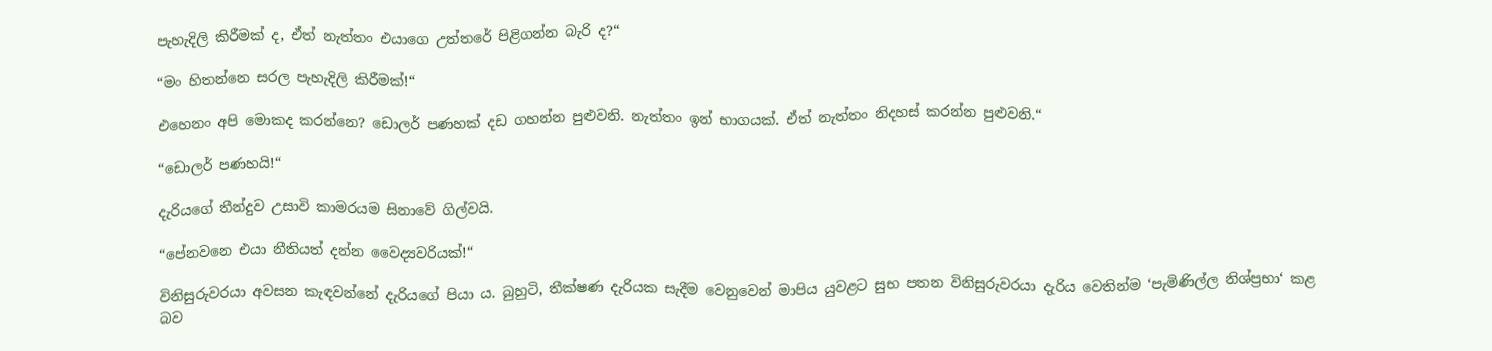පැහැදිලි කිරීමක් ද, ඒත් නැත්තං එයාගෙ උත්තරේ පිළිගන්න බැරි ද?“

“මං හිතන්නෙ සරල පැහැදිලි කිරීමක්!“

එහෙනං අපි මොකද කරන්නෙ? ඩොලර් පණහක් දඩ ගහන්න පුළුවනි. නැත්තං ඉන් භාගයක්. ඒත් නැත්තං නිදහස් කරන්න පුළුවනි.“

“ඩොලර් පණහයි!“

දැරියගේ තීන්දුව උසාවි කාමරයම සිනාවේ ගිල්වයි.

“පේනවනෙ එයා නීතියත් දන්න වෛද්‍යවරියක්!“

විනිසුරුවරයා අවසන කැඳවන්නේ දැරියගේ පියා ය. බුහුටි, තීක්ෂණ දැරියක සැදීම වෙනුවෙන් මාපිය යුවළට සුභ පතන විනිසුරුවරයා දැරිය වෙතින්ම ‘පැමිණිල්ල නිශ්ප්‍රභා‘ කළ බව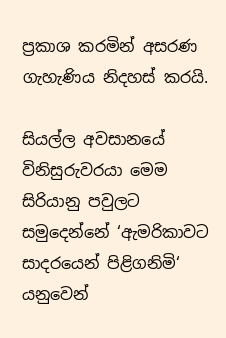ප්‍රකාශ කරමින් අසරණ ගැහැණිය නිදහස් කරයි.

සියල්ල අවසානයේ විනිසුරුවරයා මෙම සිරියානු පවුලට සමුදෙන්නේ ‘ඇමරිකාවට සාදරයෙන් පිළිගනිමි‘ යනුවෙන්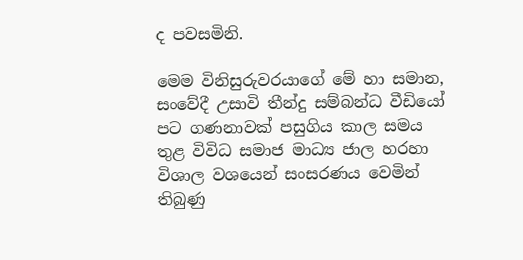ද පවසමිනි.

මෙම විනිසුරුවරයාගේ මේ හා සමාන, සංවේදී උසාවි තීන්දු සම්බන්ධ වීඩියෝ පට ගණනාවක් පසුගිය කාල සමය තුළ විවිධ සමාජ මාධ්‍ය ජාල හරහා විශාල වශයෙන් සංසරණය වෙමින් තිබුණු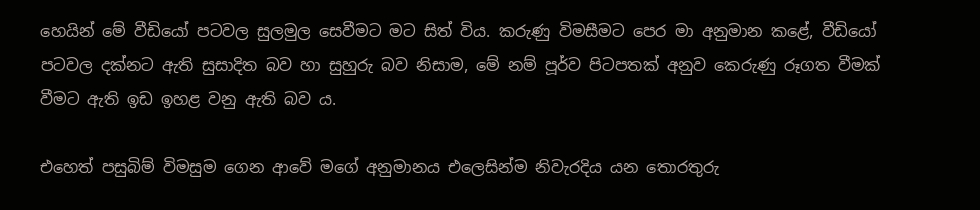හෙයින් මේ වීඩියෝ පටවල සුලමුල සෙවීමට මට සිත් විය. කරුණු විමසීමට පෙර මා අනුමාන කළේ, වීඩියෝ පටවල දක්නට ඇති සුසාදිත බව හා සුහුරු බව නිසාම, මේ නම් පූර්ව පිටපතක් අනුව කෙරුණු රූගත වීමක් වීමට ඇති ඉඩ ඉහළ වනු ඇති බව ය.

එහෙත් පසුබිම් විමසුම ගෙන ආවේ මගේ අනුමානය එලෙසින්ම නිවැරදිය යන තොරතුරු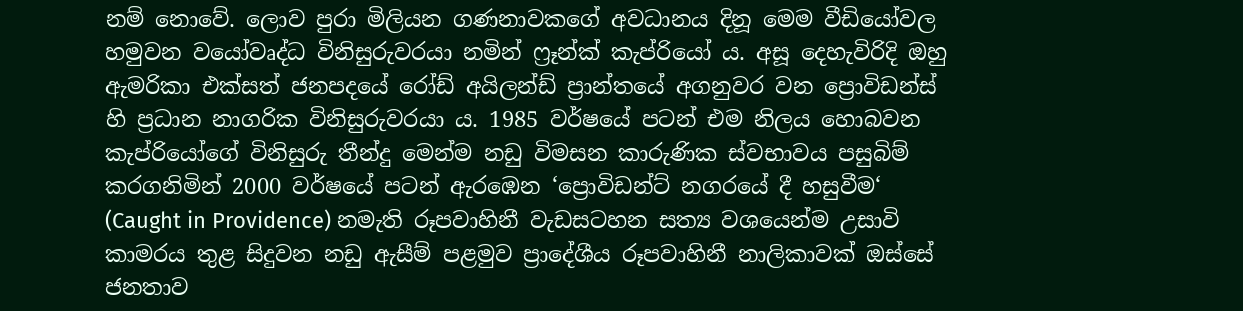නම් නොවේ. ලොව පුරා මිලියන ගණනාවකගේ අවධානය දිනූ මෙම වීඩියෝවල හමුවන වයෝවෘද්ධ විනිසුරුවරයා නමින් ෆ්‍රෑන්ක් කැප්රියෝ ය. අසූ දෙහැවිරිදි ඔහු ඇමරිකා එක්සත් ජනපදයේ රෝඩ් අයිලන්ඩ් ප්‍රාන්තයේ අගනුවර වන ප්‍රොවිඩන්ස් හි ප්‍රධාන නාගරික විනිසුරුවරයා ය. 1985 වර්ෂයේ පටන් එම නිලය හොබවන කැප්රියෝගේ විනිසුරු තීන්දු මෙන්ම නඩු විමසන කාරුණික ස්වභාවය පසුබිම් කරගනිමින් 2000 වර්ෂයේ පටන් ඇරඹෙන ‘ප්‍රොවිඩන්ට් නගරයේ දී හසුවීම‘ (Caught in Providence) නමැති රූපවාහිනී වැඩසටහන සත්‍ය වශයෙන්ම උසාවි කාමරය තුළ සිදුවන නඩු ඇසීම් පළමුව ප්‍රාදේශීය රූපවාහිනී නාලිකාවක් ඔස්සේ ජනතාව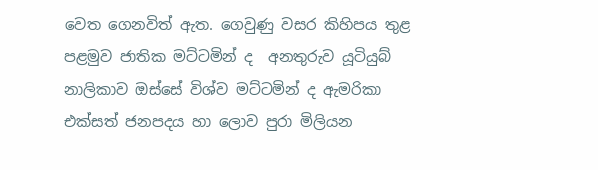වෙත ගෙනවිත් ඇත. ගෙවුණු වසර කිහිපය තුළ පළමුව ජාතික මට්ටමින් ද  අනතුරුව යූටියුබ් නාලිකාව ඔස්සේ විශ්ව මට්ටමින් ද ඇමරිකා එක්සත් ජනපදය හා ලොව පුරා මිලියන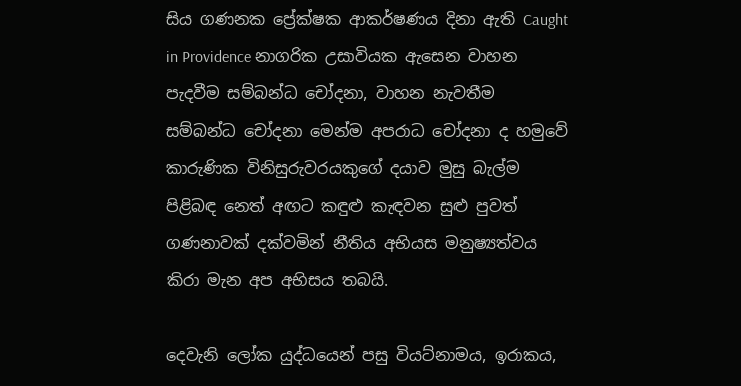සිය ගණනක ප්‍රේක්ෂක ආකර්ෂණය දිනා ඇති Caught in Providence නාගරික උසාවියක ඇසෙන වාහන පැදවීම සම්බන්ධ චෝදනා, වාහන නැවතීම සම්බන්ධ චෝදනා මෙන්ම අපරාධ චෝදනා ද හමුවේ කාරුණික විනිසුරුවරයකුගේ දයාව මුසු බැල්ම පිළිබඳ නෙත් අඟට කඳුළු කැඳවන සුළු පුවත් ගණනාවක් දක්වමින් නීතිය අභියස මනුෂ්‍යත්වය කිරා මැන අප අභිසය තබයි.

දෙවැනි ලෝක යුද්ධයෙන් පසු වියට්නාමය, ඉරාකය,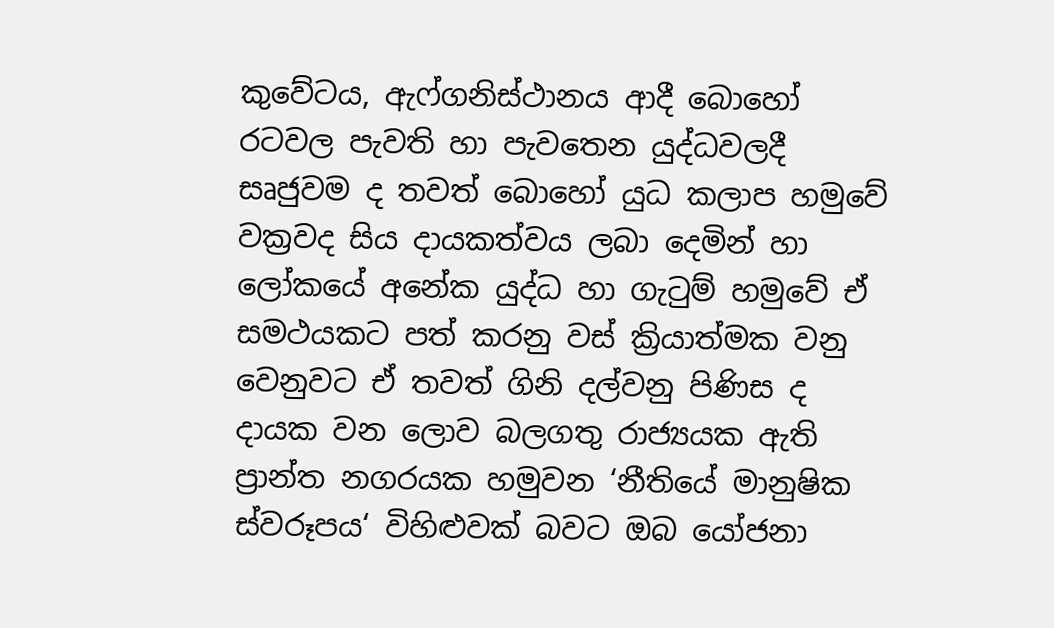කුවේටය, ඇෆ්ගනිස්ථානය ආදී බොහෝ රටවල පැවති හා පැවතෙන යුද්ධවලදී සෘජුවම ද තවත් බොහෝ යුධ කලාප හමුවේ වක්‍රවද සිය දායකත්වය ලබා දෙමින් හා ලෝකයේ අනේක යුද්ධ හා ගැටුම් හමුවේ ඒ සමථයකට පත් කරනු වස් ක්‍රියාත්මක වනු වෙනුවට ඒ තවත් ගිනි දල්වනු පිණිස ද දායක වන ලොව බලගතු රාජ්‍යයක ඇති ප්‍රාන්ත නගරයක හමුවන ‘නීතියේ මානුෂික ස්වරූපය‘ විහිළුවක් බවට ඔබ යෝජනා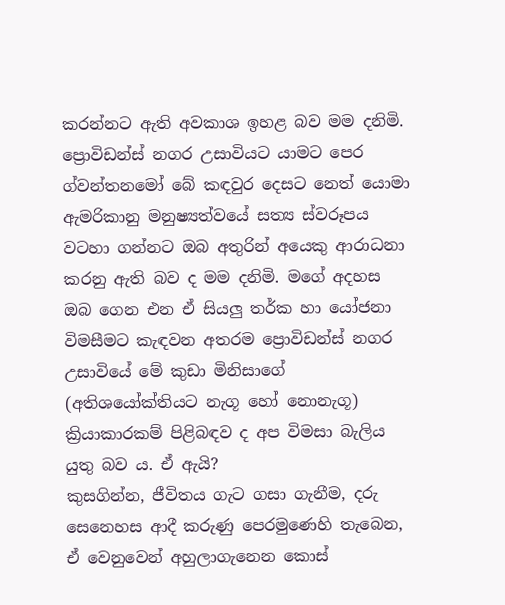කරන්නට ඇති අවකාශ ඉහළ බව මම දනිමි. ප්‍රොවිඩන්ස් නගර උසාවියට යාමට පෙර ග්වන්තනමෝ බේ කඳවුර දෙසට නෙත් යොමා ඇමරිකානු මනුෂ්‍යත්වයේ සත්‍ය ස්වරූපය වටහා ගන්නට ඔබ අතුරින් අයෙකු ආරාධනා කරනු ඇති බව ද මම දනිමි. මගේ අදහස ඔබ ගෙන එන ඒ සියලු තර්ක හා යෝජනා විමසීමට කැඳවන අතරම ප්‍රොවිඩන්ස් නගර උසාවියේ මේ කුඩා මිනිසාගේ (අතිශයෝක්තියට නැගූ හෝ නොනැගූ)  ක්‍රියාකාරකම් පිළිබඳව ද අප විමසා බැලිය යුතු බව ය. ඒ ඇයි?
කුසගින්න, ජීවිතය ගැට ගසා ගැනීම, දරු සෙනෙහස ආදී කරුණු පෙරමුණෙහි තැබෙන, ඒ වෙනුවෙන් අහුලාගැනෙන කොස්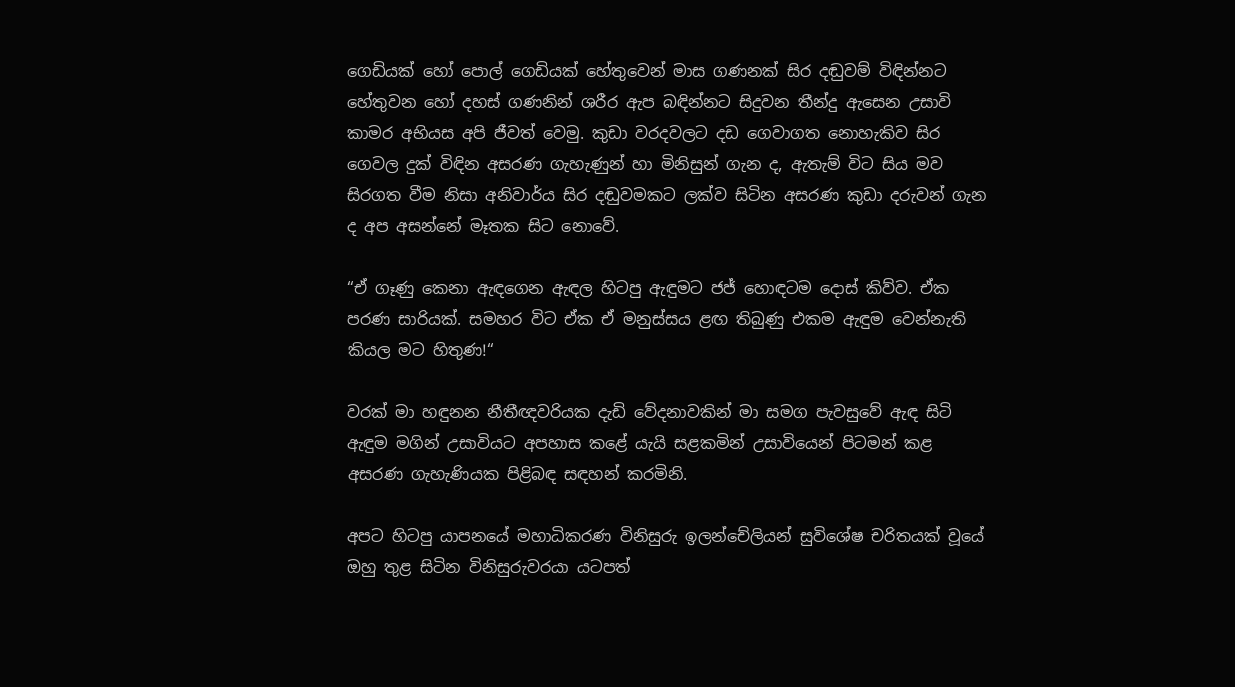ගෙඩියක් හෝ පොල් ගෙඩියක් හේතුවෙන් මාස ගණනක් සිර දඬුවම් විඳින්නට හේතුවන හෝ දහස් ගණනින් ශරීර ඇප බඳින්නට සිදුවන තීන්දු ඇසෙන උසාවි කාමර අභියස අපි ජීවත් වෙමු. කුඩා වරදවලට දඩ ගෙවාගත නොහැකිව සිර ගෙවල දුක් විඳින අසරණ ගැහැණුන් හා මිනිසුන් ගැන ද, ඇතැම් විට සිය මව සිරගත වීම නිසා අනිවාර්ය සිර දඬුවමකට ලක්ව සිටින අසරණ කුඩා දරුවන් ගැන ද අප අසන්නේ මෑතක සිට නොවේ.

“ඒ ගෑණු කෙනා ඇඳගෙන ඇඳල හිටපු ඇඳුමට ජජ් හොඳටම දොස් කිව්ව. ඒක පරණ සාරියක්. සමහර විට ඒක ඒ මනුස්සය ළඟ තිබුණු එකම ඇඳුම වෙන්නැති කියල මට හිතුණ!“

වරක් මා හඳුනන නීතීඥවරියක දැඩි වේදනාවකින් මා සමග පැවසුවේ ඇඳ සිටි ඇඳුම මගින් උසාවියට අපහාස කළේ යැයි සළකමින් උසාවියෙන් පිටමන් කළ අසරණ ගැහැණියක පිළිබඳ සඳහන් කරමිනි.

අපට හිටපු යාපනයේ මහාධිකරණ විනිසුරු ඉලන්චේලියන් සුවිශේෂ චරිතයක් වූයේ ඔහු තුළ සිටින විනිසුරුවරයා යටපත්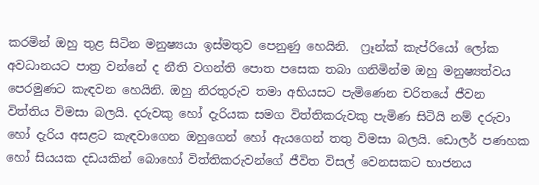කරමින් ඔහු තුළ සිටින මනුෂ්‍යයා ඉස්මතුව පෙනුණු හෙයිනි.  ෆ්‍රෑන්ක් කැප්රියෝ ලෝක අවධානයට පාත්‍ර වන්නේ ද නීති වගන්ති පොත පසෙක තබා ගනිමින්ම ඔහු මනුෂ්‍යත්වය පෙරමුණට කැඳවන හෙයිනි. ඔහු නිරතුරුව තමා අභියසට පැමිණෙන චරිතයේ ජීවන විත්තිය විමසා බලයි. දරුවකු හෝ දැරියක සමග විත්තිකරුවකු පැමිණ සිටියි නම් දරුවා හෝ දැරිය අසළට කැඳවාගෙන ඔහුගෙන් හෝ ඇයගෙන් තතු විමසා බලයි. ඩොලර් පණහක හෝ සියයක දඩයකින් බොහෝ විත්තිකරුවන්ගේ ජීවිත විසල් වෙනසකට භාජනය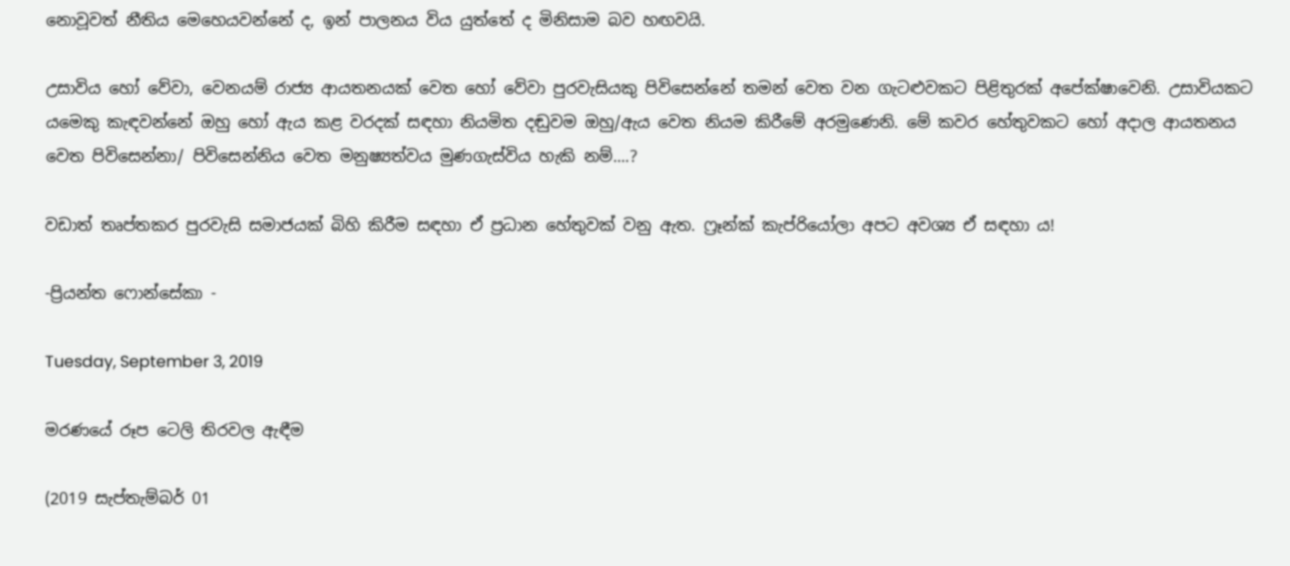නොවූවත් නීතිය මෙහෙයවන්නේ ද, ඉන් පාලනය විය යුත්තේ ද මිනිසාම බව හඟවයි.

උසාවිය හෝ වේවා, වෙනයම් රාජ්‍ය ආයතනයක් වෙත හෝ වේවා පුරවැසියකු පිවිසෙන්නේ තමන් වෙත වන ගැටළුවකට පිළිතුරක් අපේක්ෂාවෙනි. උසාවියකට යමෙකු කැඳවන්නේ ඔහු හෝ ඇය කළ වරදක් සඳහා නියමිත දඬුවම ඔහු/ඇය වෙත නියම කිරීමේ අරමුණෙනි. මේ කවර හේතුවකට හෝ අදාල ආයතනය වෙත පිවිසෙන්නා/ පිවිසෙන්නිය වෙත මනුෂ්‍යත්වය මුණගැස්විය හැකි නම්....?

වඩාත් තෘප්තකර පුරවැසි සමාජයක් බිහි කිරීම සඳහා ඒ ප්‍රධාන හේතුවක් වනු ඇත. ෆ්‍රෑන්ක් කැප්රියෝලා අපට අවශ්‍ය ඒ සඳහා ය!

-ප්‍රියන්ත ෆොන්සේකා -

Tuesday, September 3, 2019

මරණයේ රූප ටෙලි තිරවල ඇඳීම

(2019 සැප්තැම්බර් 01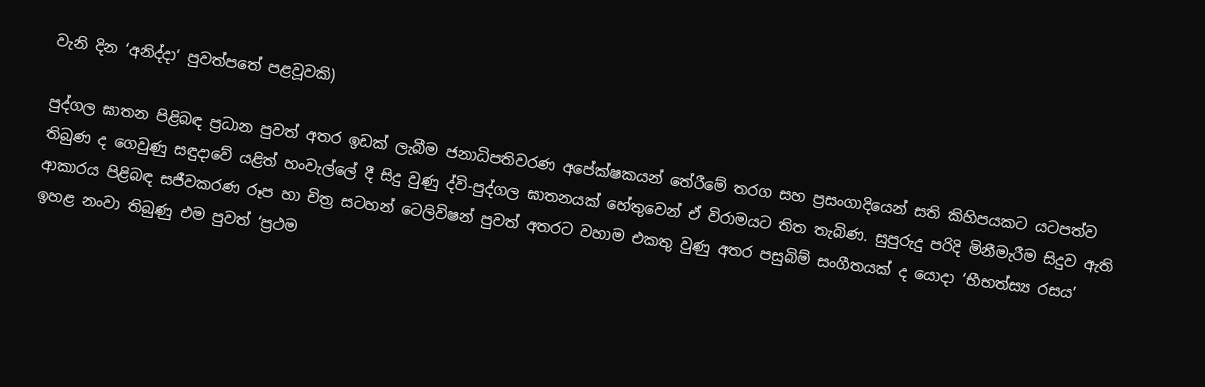වැනි දින ‘අනිද්දා‘ පුවත්පතේ පළවූවකි)

පුද්ගල ඝාතන පිළිබඳ ප්‍රධාන පුවත් අතර ඉඩක් ලැබීම ජනාධිපතිවරණ අපේක්ෂකයන් තේරීමේ තරග සහ ප්‍රසංගාදියෙන් සති කිහිපයකට යටපත්ව තිබුණ ද ගෙවුණු සඳුදාවේ යළිත් හංවැල්ලේ දී සිදු වුණු ද්වි-පුද්ගල ඝාතනයක් හේතුවෙන් ඒ විරාමයට තිත තැබිණ. සුපුරුදු පරිදි මිනීමැරීම සිදුව ඇති ආකාරය පිළිබඳ සජීවකරණ රූප හා චිත්‍ර සටහන් ටෙලිවිෂන් පුවත් අතරට වහාම එකතු වුණු අතර පසුබිම් සංගීතයක් ද යොදා ‘භීභත්ස්‍ය රසය’ ඉහළ නංවා තිබුණු එම පුවත් ‘ප්‍රථම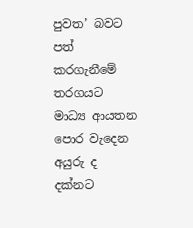පුවත’ බවට පත් කරගැනීමේ තරගයට මාධ්‍ය ආයතන පොර වැදෙන අයුරු ද දක්නට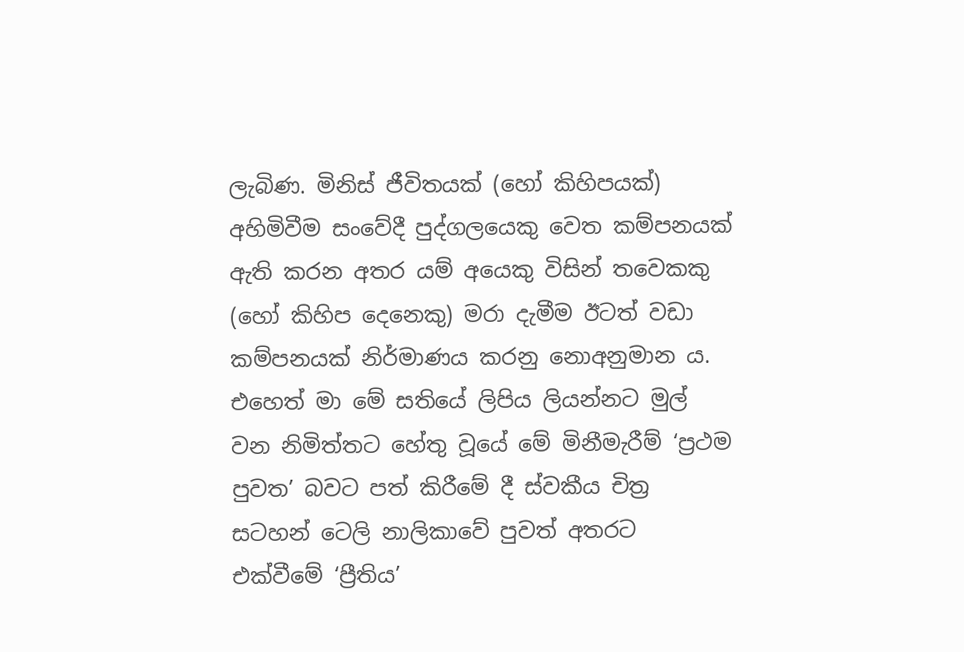ලැබිණ. මිනිස් ජීවිතයක් (හෝ කිහිපයක්) අහිමිවීම සංවේදී පුද්ගලයෙකු වෙත කම්පනයක් ඇති කරන අතර යම් අයෙකු විසින් තවෙකකු (හෝ කිහිප දෙනෙකු) මරා දැමීම ඊටත් වඩා කම්පනයක් නිර්මාණය කරනු නොඅනුමාන ය. එහෙත් මා මේ සතියේ ලිපිය ලියන්නට මුල් වන නිමිත්තට හේතු වූයේ මේ මිනීමැරීම් ‘ප්‍රථම පුවත’ බවට පත් කිරීමේ දී ස්වකීය චිත්‍ර සටහන් ටෙලි නාලිකාවේ පුවත් අතරට එක්වීමේ ‘ප්‍රීතිය’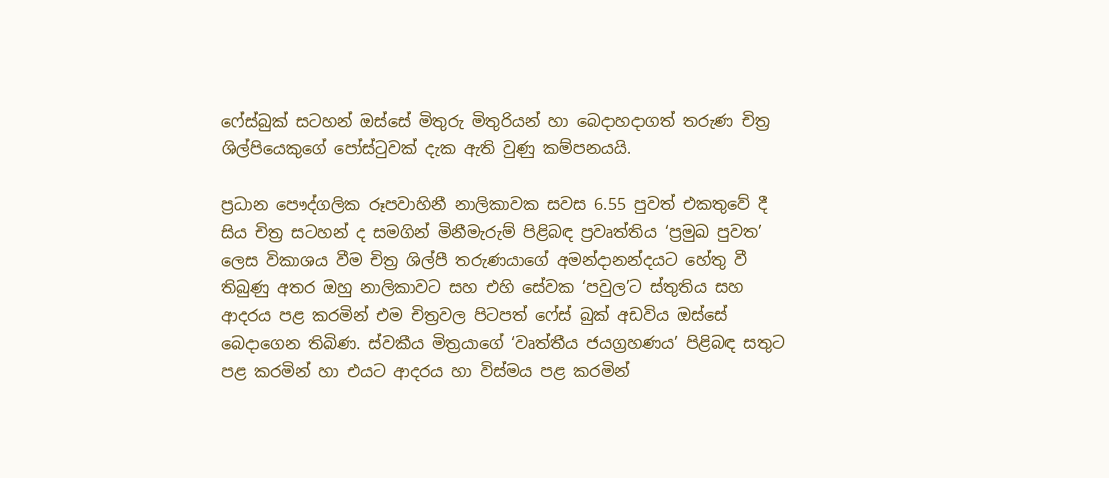ෆේස්බුක් සටහන් ඔස්සේ මිතුරු මිතුරියන් හා බෙදාහදාගත් තරුණ චිත්‍ර ශිල්පියෙකුගේ පෝස්ටුවක් දැක ඇති වුණු කම්පනයයි.

ප්‍රධාන පෞද්ගලික රූපවාහිනී නාලිකාවක සවස 6.55 පුවත් එකතුවේ දී සිය චිත්‍ර සටහන් ද සමගින් මිනීමැරුම් පිළිබඳ ප්‍රවෘත්තිය ‘ප්‍රමුඛ පුවත’ ලෙස විකාශය වීම චිත්‍ර ශිල්පී තරුණයාගේ අමන්දානන්දයට හේතු වී තිබුණු අතර ඔහු නාලිකාවට සහ එහි සේවක ‘පවුල’ට ස්තුතිය සහ ආදරය පළ කරමින් එම චිත්‍රවල පිටපත් ෆේස් බුක් අඩවිය ඔස්සේ බෙදාගෙන තිබිණ. ස්වකීය මිත්‍රයාගේ ‘වෘත්තීය ජයග්‍රහණය’ පිළිබඳ සතුට පළ කරමින් හා එයට ආදරය හා විස්මය පළ කරමින්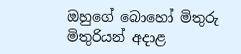ඔහුගේ බොහෝ මිතුරු මිතුරියන් අදාළ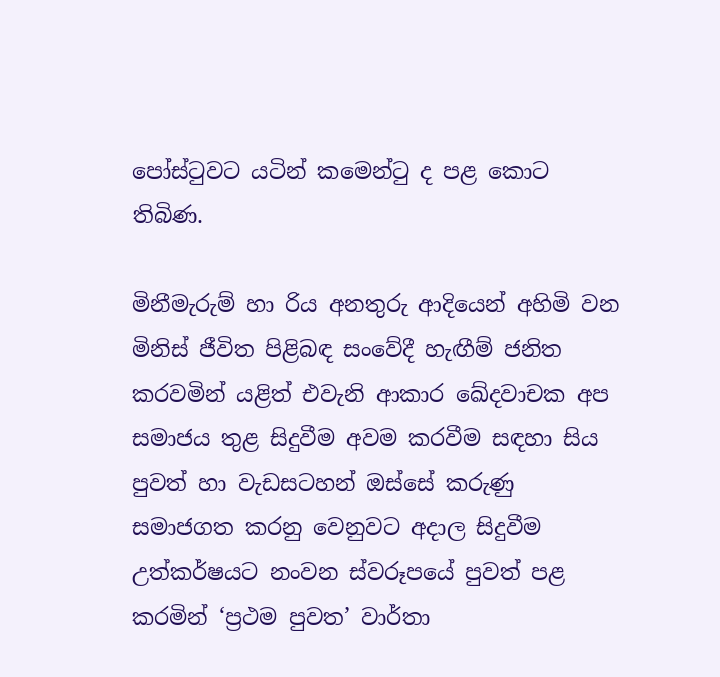පෝස්ටුවට යටින් කමෙන්ටු ද පළ කොට තිබිණ.

මිනීමැරුම් හා රිය අනතුරු ආදියෙන් අහිමි වන මිනිස් ජීවිත පිළිබඳ සංවේදී හැඟීම් ජනිත කරවමින් යළිත් එවැනි ආකාර ඛේදවාචක අප සමාජය තුළ සිදුවීම අවම කරවීම සඳහා සිය පුවත් හා වැඩසටහන් ඔස්සේ කරුණු සමාජගත කරනු වෙනුවට අදාල සිදුවීම උත්කර්ෂයට නංවන ස්වරූපයේ පුවත් පළ කරමින් ‘ප්‍රථම පුවත’ වාර්තා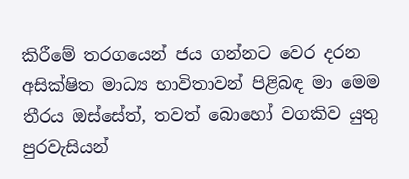කිරීමේ තරගයෙන් ජය ගන්නට වෙර දරන අසික්ෂිත මාධ්‍ය භාවිතාවන් පිළිබඳ මා මෙම තීරය ඔස්සේත්, තවත් බොහෝ වගකිව යුතු පුරවැසියන්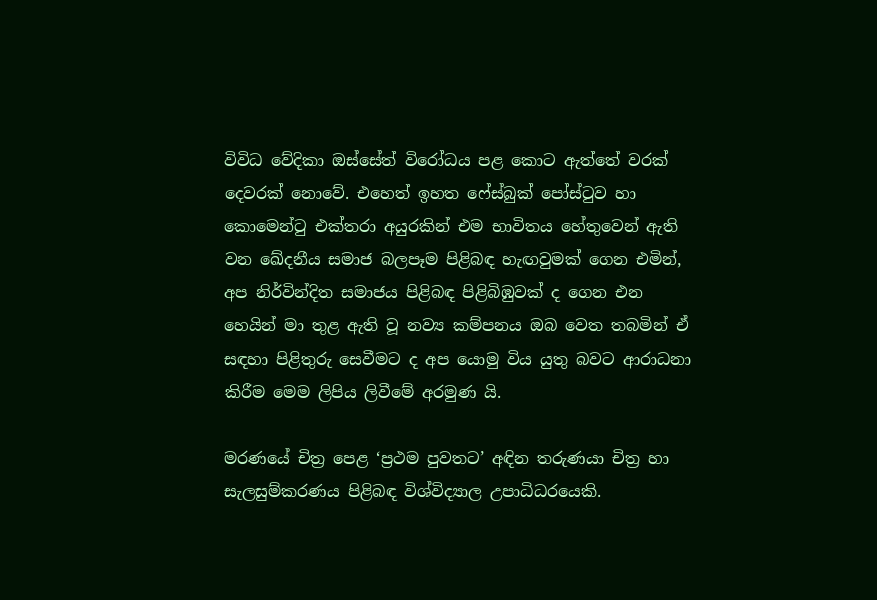විවිධ වේදිකා ඔස්සේත් විරෝධය පළ කොට ඇත්තේ වරක් දෙවරක් නොවේ. එහෙත් ඉහත ෆේස්බුක් පෝස්ටුව හා කොමෙන්ටු එක්තරා අයුරකින් එම භාවිතය හේතුවෙන් ඇති වන ඛේදනීය සමාජ බලපෑම පිළිබඳ හැඟවුමක් ගෙන එමින්, අප නිර්වින්දිත සමාජය පිළිබඳ පිළිබිඹුවක් ද ගෙන එන හෙයින් මා තුළ ඇති වූ නව්‍ය කම්පනය ඔබ වෙත තබමින් ඒ සඳහා පිළිතුරු සෙවීමට ද අප යොමු විය යුතු බවට ආරාධනා කිරීම මෙම ලිපිය ලිවීමේ අරමුණ යි.

මරණයේ චිත්‍ර පෙළ ‘ප්‍රථම පුවතට’ අඳින තරුණයා චිත්‍ර හා සැලසුම්කරණය පිළිබඳ විශ්විද්‍යාල උපාධිධරයෙකි.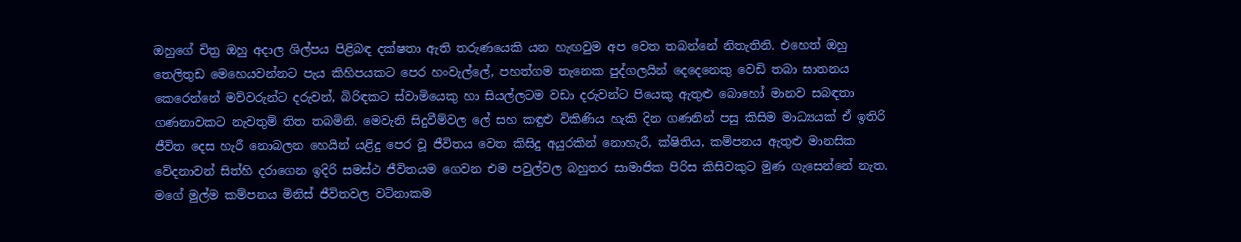ඔහුගේ චිත්‍ර ඔහු අදාල ශිල්පය පිළිබඳ දක්ෂතා ඇති තරුණයෙකි යන හැඟවුම අප වෙත තබන්නේ නිතැතිනි. එහෙත් ඔහු තෙලිතුඩ මෙහෙයවන්නට පැය කිහිපයකට පෙර හංවැල්ලේ, පහත්ගම තැනෙක පුද්ගලයින් දෙදෙනෙකු වෙඩි තබා ඝාතනය කෙරෙන්නේ මව්වරුන්ට දරුවන්, බිරිඳකට ස්වාමියෙකු හා සියල්ලටම වඩා දරුවන්ට පියෙකු ඇතුළු බොහෝ මානව සබඳතා ගණනාවකට නැවතුම් තිත තබමිනි. මෙවැනි සිදුවීම්වල ලේ සහ කඳුළු විකිණිය හැකි දින ගණනින් පසු කිසිම මාධ්‍යයක් ඒ ඉතිරි ජීවිත දෙස හැරී නොබලන හෙයින් යළිදු පෙර වූ ජීවිතය වෙත කිසිදු අයුරකින් නොහැරී, ක්ෂිතිය, කම්පනය ඇතුළු මානසික වේදනාවන් සිත්හි දරාගෙන ඉදිරි සමස්ථ ජීවිතයම ගෙවන එම පවුල්වල බහුතර සාමාජික පිරිස කිසිවකුට මුණ ගැසෙන්නේ නැත. මගේ මුල්ම කම්පනය මිනිස් ජීවිතවල වටිනාකම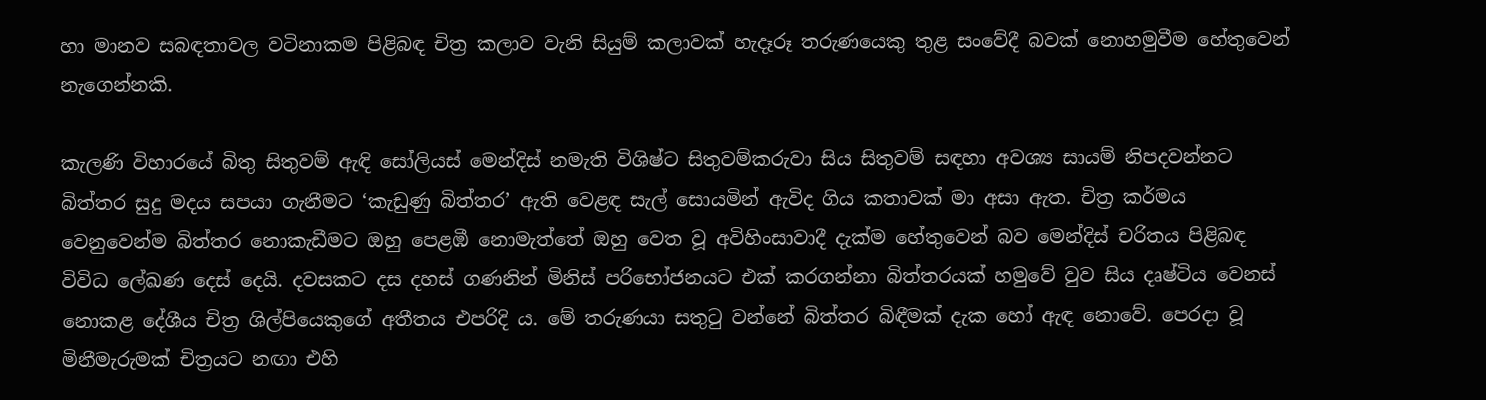හා මානව සබඳතාවල වටිනාකම පිළිබඳ චිත්‍ර කලාව වැනි සියුම් කලාවක් හැදෑරූ තරුණයෙකු තුළ සංවේදී බවක් නොහමුවීම හේතුවෙන් නැගෙන්නකි.

කැලණි විහාරයේ බිතු සිතුවම් ඇඳි සෝලියස් මෙන්දිස් නමැති විශිෂ්ට සිතුවම්කරුවා සිය සිතුවම් සඳහා අවශ්‍ය සායම් නිපදවන්නට බිත්තර සුදු මදය සපයා ගැනීමට ‘කැඩුණු බිත්තර’ ඇති වෙළඳ සැල් සොයමින් ඇවිද ගිය කතාවක් මා අසා ඇත. චිත්‍ර කර්මය වෙනුවෙන්ම බිත්තර නොකැඩීමට ඔහු පෙළඹී නොමැත්තේ ඔහු වෙත වූ අවිහිංසාවාදී දැක්ම හේතුවෙන් බව මෙන්දිස් චරිතය පිළිබඳ විවිධ ලේඛණ දෙස් දෙයි. දවසකට දස දහස් ගණනින් මිනිස් පරිභෝජනයට එක් කරගන්නා බිත්තරයක් හමුවේ වුව සිය දෘෂ්ටිය වෙනස් නොකළ දේශීය චිත්‍ර ශිල්පියෙකුගේ අතීතය එපරිදි ය. මේ තරුණයා සතුටු වන්නේ බිත්තර බිඳීමක් දැක හෝ ඇඳ නොවේ. පෙරදා වූ මිනීමැරුමක් චිත්‍රයට නඟා එහි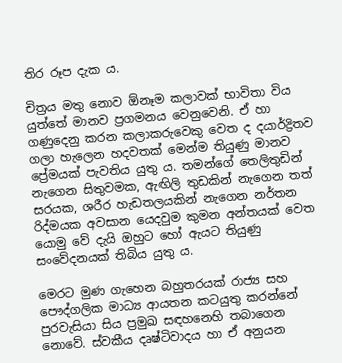තිර රූප දැක ය.

චිත්‍රය මතු නොව ඕනෑම කලාවක් භාවිතා විය යුත්තේ මානව ප්‍රගමනය වෙනුවෙනි. ඒ හා ගණුදෙනු කරන කලාකරුවෙකු වෙත ද දයාර්ද්‍රිතව ගලා හැලෙන හදවතක් මෙන්ම තියුණු මානව ප්‍රේමයක් පැවතිය යුතු ය. තමන්ගේ තෙලිතුඩින් නැගෙන සිතුවමක, ඇඟිලි තුඩකින් නැගෙන තත් සරයක, ශරීර හැඩතලයකින් නැගෙන නර්තන රිද්මයක අවසාන යෙදවුම කුමන අන්තයක් වෙත යොමු වේ දැයි ඔහුට හෝ ඇයට තියුණු සංවේදනයක් තිබිය යුතු ය.

මෙරට මුණ ගැහෙන බහුතරයක් රාජ්‍ය සහ පෞද්ගලික මාධ්‍ය ආයතන කටයුතු කරන්නේ පුරවැසියා සිය ප්‍රමුඛ සඳහනෙහි තබාගෙන නොවේ. ස්වකීය දෘෂ්ටිවාදය හා ඒ අනුයන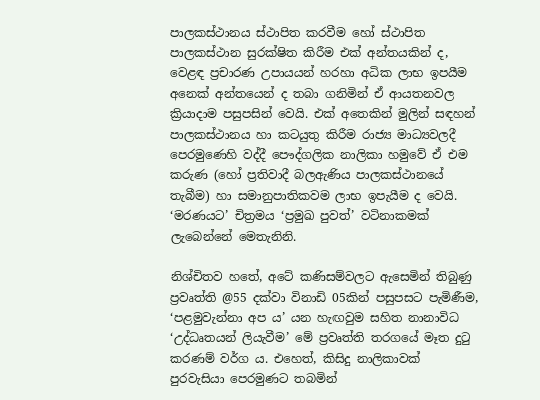පාලකස්ථානය ස්ථාපිත කරවීම හෝ ස්ථාපිත පාලකස්ථාන සුරක්ෂිත කිරීම එක් අන්තයකින් ද, වෙළඳ ප්‍රචාරණ උපායයන් හරහා අධික ලාභ ඉපයීම අනෙක් අන්තයෙන් ද තබා ගනිමින් ඒ ආයතනවල ක්‍රියාදාම පසුපසින් වෙයි. එක් අතෙකින් මුලින් සඳහන් පාලකස්ථානය හා කටයුතු කිරීම රාජ්‍ය මාධ්‍යවලදී පෙරමුණෙහි වද්දී පෞද්ගලික නාලිකා හමුවේ ඒ එම කරුණ (හෝ ප්‍රතිවාදී බලඇණිය පාලකස්ථානයේ තැබීම) හා සමානුපාතිකවම ලාභ ඉපැයීම ද වෙයි. ‘මරණයට’ චිත්‍රමය ‘ප්‍රමුඛ පුවත්’ වටිනාකමක් ලැබෙන්නේ මෙතැනිනි.

නිශ්චිතව හතේ, අටේ කණිසම්වලට ඇසෙමින් තිබුණු ප්‍රවෘත්ති @55 දක්වා විනාඩි 05කින් පසුපසට පැමිණීම, ‘පළමුවැන්නා අප ය’ යන හැඟවුම සහිත නානාවිධ ‘උද්ධෘතයන් ලියැවීම’ මේ ප්‍රවෘත්ති තරගයේ මෑත දුටු කරණම් වර්ග ය. එහෙත්, කිසිදු නාලිකාවක් පුරවැසියා පෙරමුණට තබමින්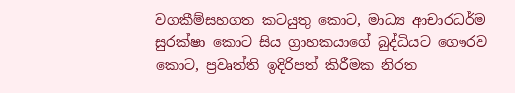වගකීම්සහගත කටයුතු කොට, මාධ්‍ය ආචාරධර්ම සුරක්ෂා කොට සිය ග්‍රාහකයාගේ බුද්ධියට ගෞරව කොට, ප්‍රවෘත්ති ඉදිරිපත් කිරීමක නිරත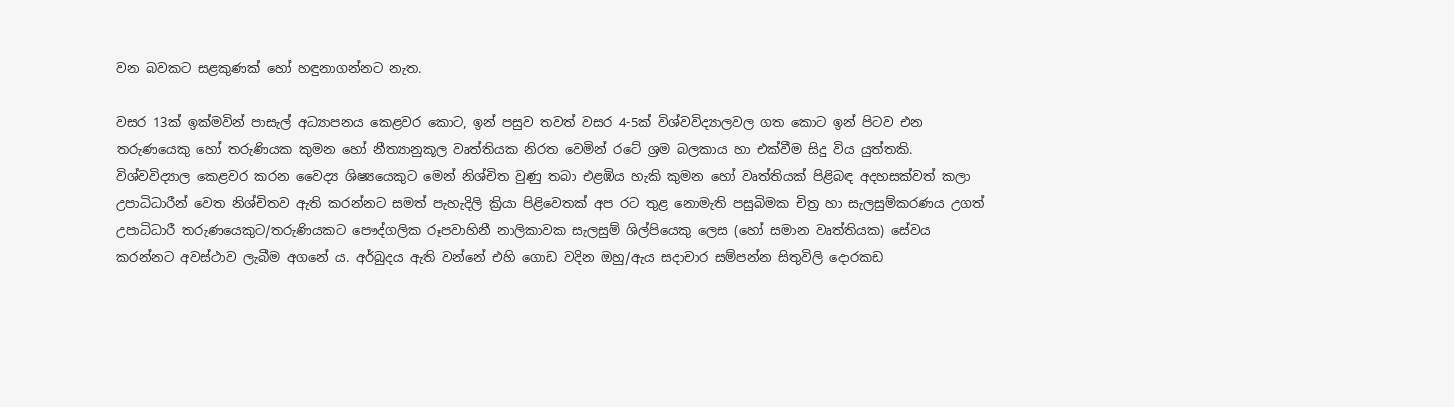වන බවකට සළකුණක් හෝ හඳුනාගන්නට නැත.

වසර 13ක් ඉක්මවින් පාසැල් අධ්‍යාපනය කෙළවර කොට, ඉන් පසුව තවත් වසර 4-5ක් විශ්වවිද්‍යාලවල ගත කොට ඉන් පිටව එන තරුණයෙකු හෝ තරුණියක කුමන හෝ නීත්‍යානුකූල වෘත්තියක නිරත වෙමින් රටේ ශ්‍රම බලකාය හා එක්වීම සිදු විය යුත්තකි. විශ්වවිද්‍යාල කෙළවර කරන වෛද්‍ය ශිෂ්‍යයෙකුට මෙන් නිශ්චිත වුණු තබා එළඹිය හැකි කුමන හෝ වෘත්තියක් පිළිබඳ අදහසක්වත් කලා උපාධිධාරීන් වෙත නිශ්චිතව ඇති කරන්නට සමත් පැහැදිලි ක්‍රියා පිළිවෙතක් අප රට තුළ නොමැති පසුබිමක චිත්‍ර හා සැලසුම්කරණය උගත් උපාධිධාරී තරුණයෙකුට/තරුණියකට පෞද්ගලික රූපවාහිනී නාලිකාවක සැලසුම් ශිල්පියෙකු ලෙස (හෝ සමාන වෘත්තියක) සේවය කරන්නට අවස්ථාව ලැබීම අගනේ ය. අර්බුදය ඇති වන්නේ එහි ගොඩ වදින ඔහු/ඇය සදාචාර සම්පන්න සිතුවිලි දොරකඩ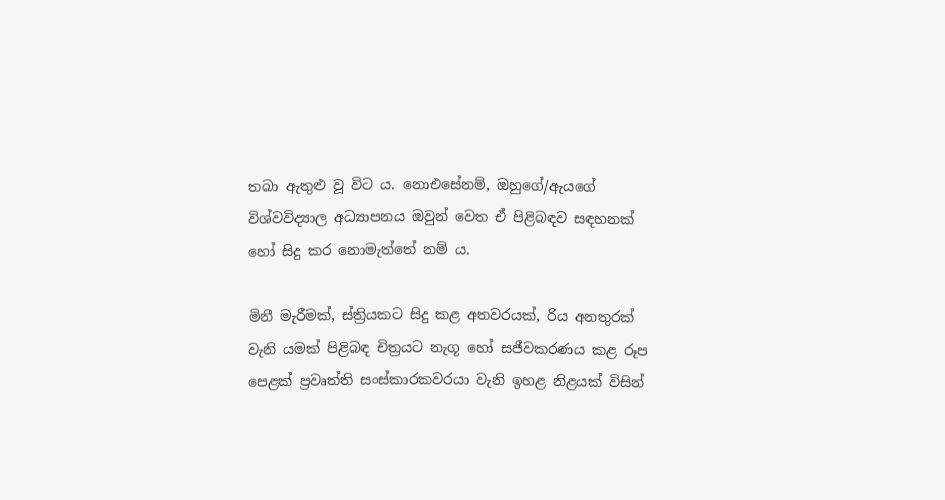තබා ඇතුළු වූ විට ය. නොඑසේනම්, ඔහුගේ/ඇයගේ විශ්වවිද්‍යාල අධ්‍යාපනය ඔවුන් වෙත ඒ පිළිබඳව සඳහනක් හෝ සිදු කර නොමැත්තේ නම් ය.

මිනී මැරීමක්, ස්ත්‍රියකට සිදු කළ අතවරයක්, රිය අනතුරක් වැනි යමක් පිළිබඳ චිත්‍රයට නැගූ හෝ සජීවකරණය කළ රූප පෙළක් ප්‍රවෘත්ති සංස්කාරකවරයා වැනි ඉහළ නිළයක් විසින්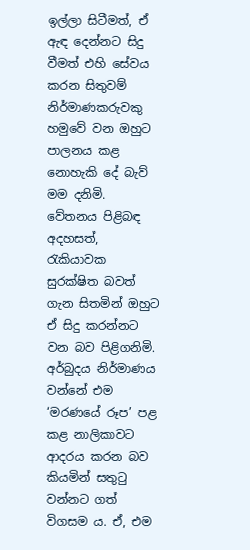ඉල්ලා සිටීමත්, ඒ ඇඳ දෙන්නට සිදු වීමත් එහි සේවය කරන සිතුවම් නිර්මාණකරුවකු හමුවේ වන ඔහුට පාලනය කළ නොහැකි දේ බැව් මම දනිමි. වේතනය පිළිබඳ අදහසත්, රැකියාවක සුරක්ෂිත බවත් ගැන සිතමින් ඔහුට ඒ සිදු කරන්නට වන බව පිළිගනිමි. අර්බුදය නිර්මාණය වන්නේ එම ‘මරණයේ රූප’ පළ කළ නාලිකාවට ආදරය කරන බව කියමින් සතුටු වන්නට ගත් විගසම ය. ඒ, එම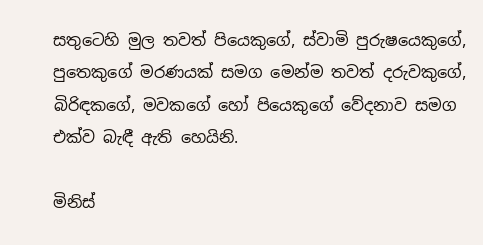සතුටෙහි මුල තවත් පියෙකුගේ, ස්වාමි පුරුෂයෙකුගේ, පුතෙකුගේ මරණයක් සමග මෙන්ම තවත් දරුවකුගේ, බිරිඳකගේ, මවකගේ හෝ පියෙකුගේ වේදනාව සමග එක්ව බැඳී ඇති හෙයිනි.

මිනිස්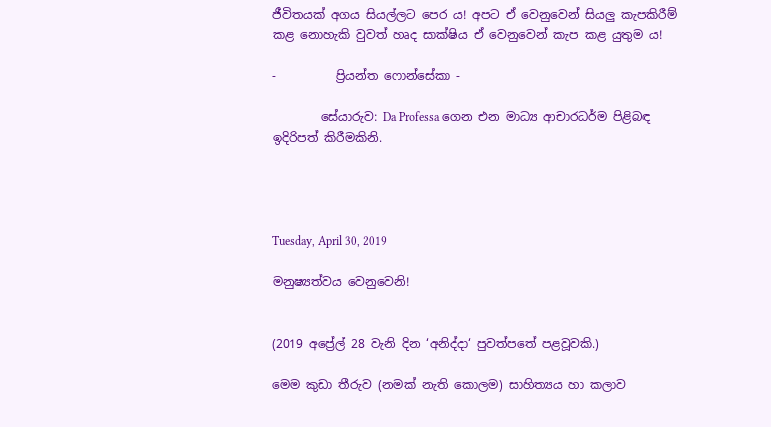ජීවිතයක් අගය සියල්ලට පෙර ය! අපට ඒ වෙනුවෙන් සියලු කැපකිරීම් කළ නොහැකි වුවත් හෘද සාක්ෂිය ඒ වෙනුවෙන් කැප කළ යුතුම ය!

-          ප්‍රියන්ත ෆොන්සේකා -

        සේයාරුව: Da Professa ගෙන එන මාධ්‍ය ආචාරධර්ම පිළිබඳ ඉදිරිපත් කිරීමකිනි.




Tuesday, April 30, 2019

මනුෂ්‍යත්වය වෙනුවෙනි!


(2019 අප්‍රේල් 28 වැනි දින ‘අනිද්දා‘ පුවත්පතේ පළවූවකි.)

මෙම කුඩා තීරුව (නමක් නැති කොලම) සාහිත්‍යය හා කලාව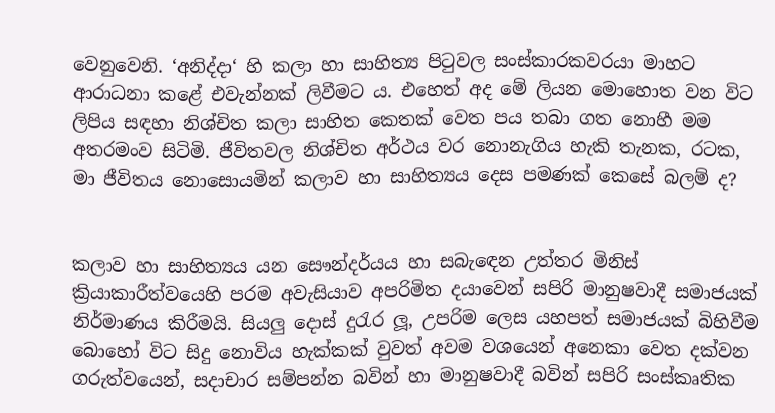වෙනුවෙනි. ‘අනිද්දා‘ හි කලා හා සාහිත්‍ය පිටුවල සංස්කාරකවරයා මාහට ආරාධනා කළේ එවැන්නක් ලිවීමට ය. එහෙත් අද මේ ලියන මොහොත වන විට ලිපිය සඳහා නිශ්චිත කලා සාහිත කෙතක් වෙත පය තබා ගත නොහී මම අතරමංව සිටිමි. ජීවිතවල නිශ්චිත අර්ථය වර නොනැගිය හැකි තැනක, රටක, මා ජීවිතය නොසොයමින් කලාව හා සාහිත්‍යය දෙස පමණක් කෙසේ බලම් ද?


කලාව හා සාහිත්‍යය යන සෞන්දර්යය හා සබැඳෙන උත්තර මිනිස් ක්‍රියාකාරීත්වයෙහි පරම අවැසියාව අපරිමිත දයාවෙන් සපිරි මානුෂවාදී සමාජයක් නිර්මාණය කිරීමයි. සියලු දොස් දුරැර ලූ, උපරිම ලෙස යහපත් සමාජයක් බිහිවීම බොහෝ විට සිදු නොවිය හැක්කක් වුවත් අවම වශයෙන් අනෙකා වෙත දක්වන ගරුත්වයෙන්, සදාචාර සම්පන්න බවින් හා මානුෂවාදී බවින් සපිරි සංස්කෘතික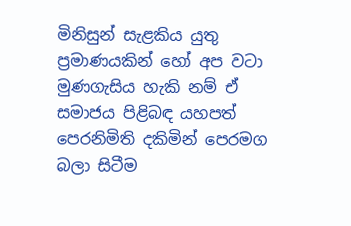මිනිසුන් සැළකිය යුතු ප්‍රමාණයකින් හෝ අප වටා මුණගැසිය හැකි නම් ඒ සමාජය පිළිබඳ යහපත් පෙරනිමිති දකිමින් පෙරමග බලා සිටීම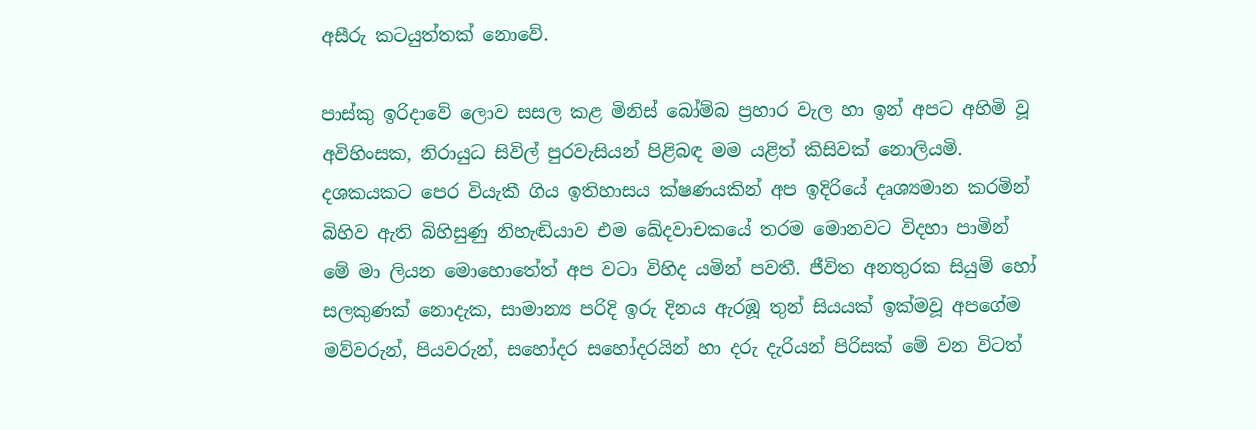අසීරු කටයුත්තක් නොවේ.

පාස්කු ඉරිදාවේ ලොව සසල කළ මිනිස් බෝම්බ ප්‍රහාර වැල හා ඉන් අපට අහිමි වූ අවිහිංසක, නිරායුධ සිවිල් පුරවැසියන් පිළිබඳ මම යළිත් කිසිවක් නොලියමි. දශකයකට පෙර වියැකී ගිය ඉතිහාසය ක්ෂණයකින් අප ඉදිරියේ දෘශ්‍යමාන කරමින් බිහිව ඇති බිහිසුණු නිහැඬියාව එම ඛේදවාචකයේ තරම මොනවට විදහා පාමින් මේ මා ලියන මොහොතේත් අප වටා විහිද යමින් පවතී. ජීවිත අනතුරක සියුම් හෝ සලකුණක් නොදැක, සාමාන්‍ය පරිදි ඉරු දිනය ඇරඹූ තුන් සියයක් ඉක්මවූ අපගේම මව්වරුන්, පියවරුන්, සහෝදර සහෝදරයින් හා දරු දැරියන් පිරිසක් මේ වන විටත්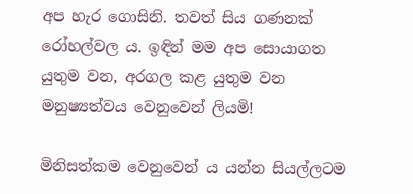අප හැර ගොසිනි. තවත් සිය ගණනක් රෝහල්වල ය. ඉඳින් මම අප සොයාගත යුතුම වන, අරගල කළ යුතුම වන මනුෂ්‍යත්වය වෙනුවෙන් ලියමි!

මිනිසත්කම වෙනුවෙන් ය යන්න සියල්ලටම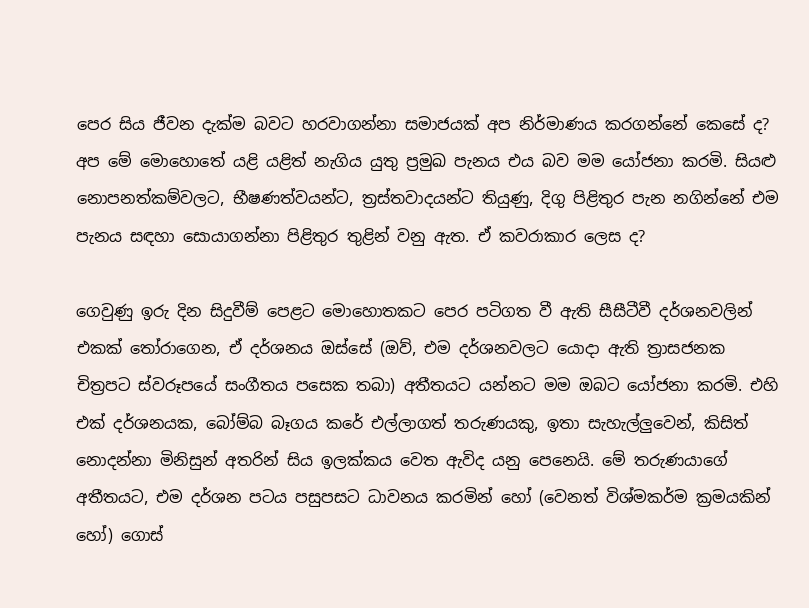පෙර සිය ජීවන දැක්ම බවට හරවාගන්නා සමාජයක් අප නිර්මාණය කරගන්නේ කෙසේ ද? අප මේ මොහොතේ යළි යළිත් නැගිය යුතු ප්‍රමුඛ පැනය එය බව මම යෝජනා කරමි. සියළු නොපනත්කම්වලට, භීෂණත්වයන්ට, ත්‍රස්තවාදයන්ට තියුණු, දිගු පිළිතුර පැන නගින්නේ එම පැනය සඳහා සොයාගන්නා පිළිතුර තුළින් වනු ඇත. ඒ කවරාකාර ලෙස ද?

ගෙවුණු ඉරු දින සිදුවීම් පෙළට මොහොතකට පෙර පටිගත වී ඇති සීසීටීවී දර්ශනවලින් එකක් තෝරාගෙන, ඒ දර්ශනය ඔස්සේ (ඔව්, එම දර්ශනවලට යොදා ඇති ත්‍රාසජනක චිත්‍රපට ස්වරූපයේ සංගීතය පසෙක තබා) අතීතයට යන්නට මම ඔබට යෝජනා කරමි. එහි එක් දර්ශනයක, බෝම්බ බෑගය කරේ එල්ලාගත් තරුණයකු, ඉතා සැහැල්ලුවෙන්, කිසිත් නොදන්නා මිනිසුන් අතරින් සිය ඉලක්කය වෙත ඇවිද යනු පෙනෙයි. මේ තරුණයාගේ අතීතයට, එම දර්ශන පටය පසුපසට ධාවනය කරමින් හෝ (වෙනත් විශ්මකර්ම ක්‍රමයකින් හෝ) ගොස්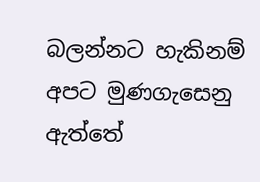බලන්නට හැකිනම් අපට මුණගැසෙනු ඇත්තේ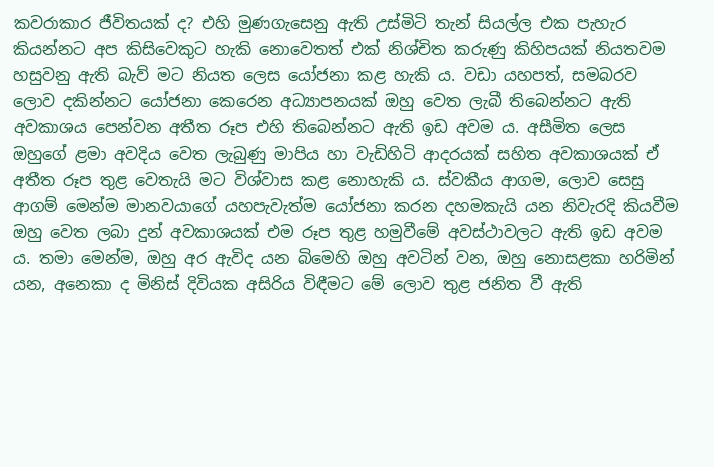කවරාකාර ජීවිතයක් ද? එහි මුණගැසෙනු ඇති උස්මිටි තැන් සියල්ල එක පැහැර කියන්නට අප කිසිවෙකුට හැකි නොවෙතත් එක් නිශ්චිත කරුණු කිහිපයක් නියතවම හසුවනු ඇති බැව් මට නියත ලෙස යෝජනා කළ හැකි ය. වඩා යහපත්, සමබරව ලොව දකින්නට යෝජනා කෙරෙන අධ්‍යාපනයක් ඔහු වෙත ලැබී තිබෙන්නට ඇති අවකාශය පෙන්වන අතීත රූප එහි තිබෙන්නට ඇති ඉඩ අවම ය. අසීමිත ලෙස ඔහුගේ ළමා අවදිය වෙත ලැබුණු මාපිය හා වැඩිහිටි ආදරයක් සහිත අවකාශයක් ඒ අතීත රූප තුළ වෙතැයි මට විශ්වාස කළ නොහැකි ය. ස්වකීය ආගම, ලොව සෙසු ආගම් මෙන්ම මානවයාගේ යහපැවැත්ම යෝජනා කරන දහමකැයි යන නිවැරදි කියවීම ඔහු වෙත ලබා දුන් අවකාශයක් එම රූප තුළ හමුවීමේ අවස්ථාවලට ඇති ඉඩ අවම ය. තමා මෙන්ම, ඔහු අර ඇවිද යන බිමෙහි ඔහු අවටින් වන, ඔහු නොසළකා හරිමින් යන, අනෙකා ද මිනිස් දිවියක අසිරිය විඳීමට මේ ලොව තුළ ජනිත වී ඇති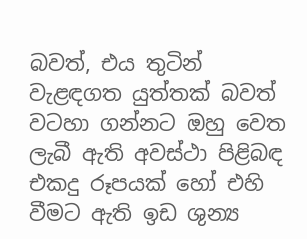බවත්, එය තුටින් වැළඳගත යුත්තක් බවත් වටහා ගන්නට ඔහු වෙත ලැබී ඇති අවස්ථා පිළිබඳ එකදු රූපයක් හෝ එහි වීමට ඇති ඉඩ ශුන්‍ය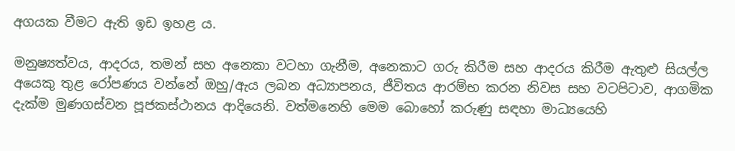අගයක වීමට ඇති ඉඩ ඉහළ ය.

මනුෂ්‍යත්වය, ආදරය, තමන් සහ අනෙකා වටහා ගැනීම, අනෙකාට ගරු කිරීම සහ ආදරය කිරීම ඇතුළු සියල්ල අයෙකු තුළ රෝපණය වන්නේ ඔහු/ඇය ලබන අධ්‍යාපනය, ජීවිතය ආරම්භ කරන නිවස සහ වටපිටාව, ආගමික දැක්ම මුණගස්වන පූජකස්ථානය ආදියෙනි. වත්මනෙහි මෙම බොහෝ කරුණු සඳහා මාධ්‍යයෙහි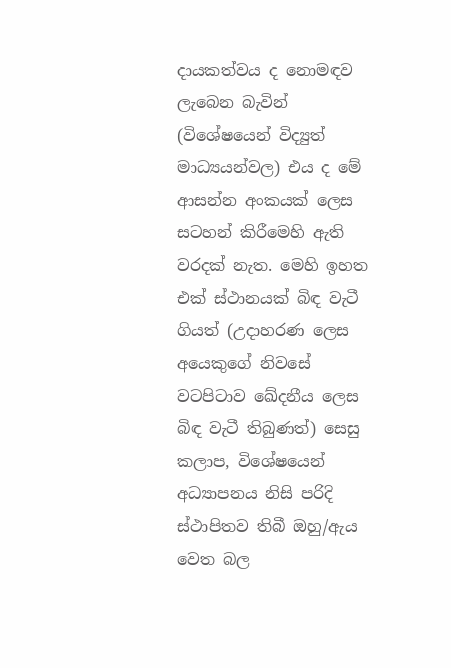දායකත්වය ද නොමඳව ලැබෙන බැවින් (විශේෂයෙන් විද්‍යුත් මාධ්‍යයන්වල) එය ද මේ ආසන්න අංකයක් ලෙස සටහන් කිරීමෙහි ඇති වරදක් නැත. මෙහි ඉහත එක් ස්ථානයක් බිඳ වැටී ගියත් (උදාහරණ ලෙස අයෙකුගේ නිවසේ වටපිටාව ඛේදනීය ලෙස බිඳ වැටී තිබුණත්) සෙසු කලාප, විශේෂයෙන් අධ්‍යාපනය නිසි පරිදි ස්ථාපිතව තිබී ඔහු/ඇය වෙත බල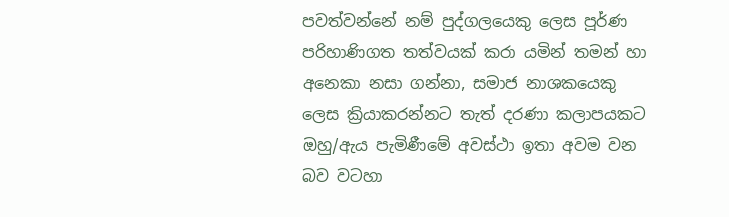පවත්වන්නේ නම් පුද්ගලයෙකු ලෙස පූර්ණ පරිහාණිගත තත්වයක් කරා යමින් තමන් හා අනෙකා නසා ගන්නා, සමාජ නාශකයෙකු ලෙස ක්‍රියාකරන්නට තැත් දරණා කලාපයකට ඔහු/ඇය පැමිණීමේ අවස්ථා ඉතා අවම වන බව වටහා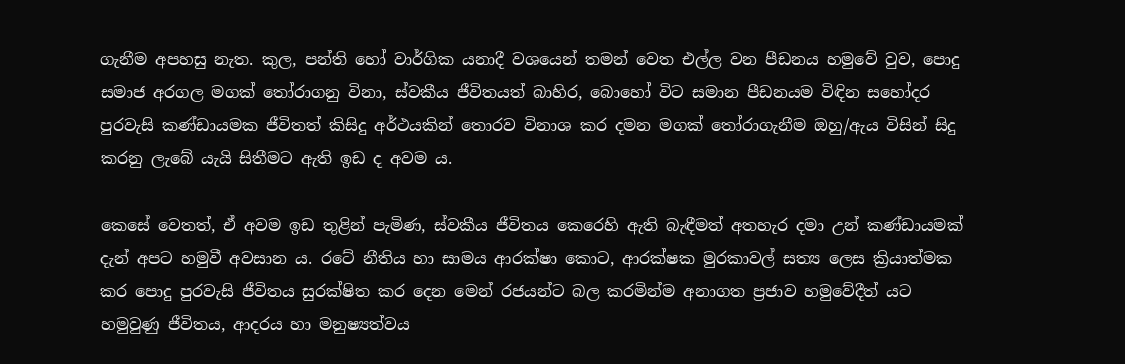ගැනීම අපහසු නැත. කුල, පන්ති හෝ වාර්ගික යනාදී වශයෙන් තමන් වෙත එල්ල වන පීඩනය හමුවේ වුව, පොදු සමාජ අරගල මගක් තෝරාගනු විනා, ස්වකීය ජීවිතයත් බාහිර, බොහෝ විට සමාන පීඩනයම විඳින සහෝදර පුරවැසි කණ්ඩායමක ජීවිතත් කිසිදු අර්ථයකින් තොරව විනාශ කර දමන මගක් තෝරාගැනීම ඔහු/ඇය විසින් සිදු කරනු ලැබේ යැයි සිතීමට ඇති ඉඩ ද අවම ය.

කෙසේ වෙතත්, ඒ අවම ඉඩ තුළින් පැමිණ, ස්වකීය ජීවිතය කෙරෙහි ඇති බැඳීමත් අතහැර දමා උන් කණ්ඩායමක් දැන් අපට හමුවී අවසාන ය. රටේ නීතිය හා සාමය ආරක්ෂා කොට, ආරක්ෂක මුරකාවල් සත්‍ය ලෙස ක්‍රියාත්මක කර පොදු පුරවැසි ජීවිතය සුරක්ෂිත කර දෙන මෙන් රජයන්ට බල කරමින්ම අනාගත ප්‍රජාව හමුවේදීත් යට හමුවුණු ජීවිතය, ආදරය හා මනුෂ්‍යත්වය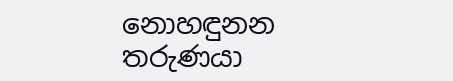නොහඳුනන තරුණයා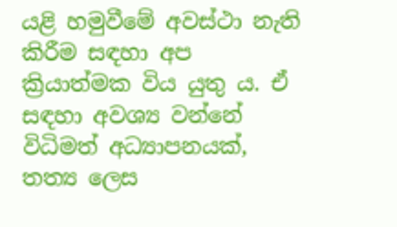යළි හමුවීමේ අවස්ථා නැති කිරීම සඳහා අප ක්‍රියාත්මක විය යුතු ය. ඒ සඳහා අවශ්‍ය වන්නේ විධිමත් අධ්‍යාපනයක්, තත්‍ය ලෙස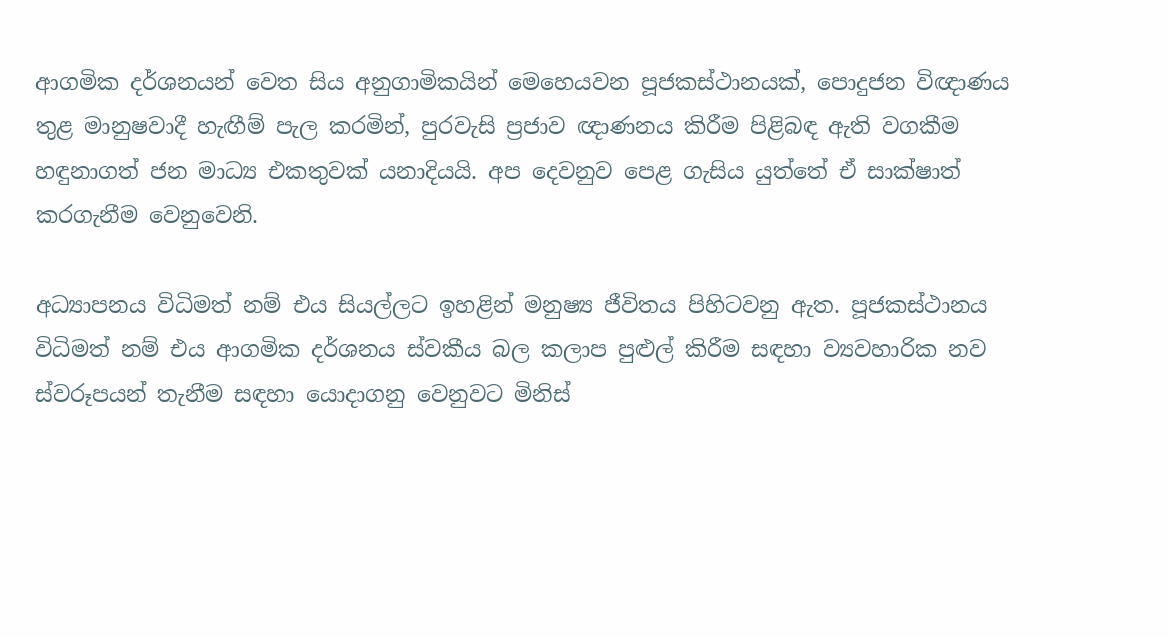ආගමික දර්ශනයන් වෙත සිය අනුගාමිකයින් මෙහෙයවන පූජකස්ථානයක්, පොදුජන විඥාණය තුළ මානුෂවාදී හැඟීම් පැල කරමින්, පුරවැසි ප්‍රජාව ඥාණනය කිරීම පිළිබඳ ඇති වගකීම හඳුනාගත් ජන මාධ්‍ය එකතුවක් යනාදියයි. අප දෙවනුව පෙළ ගැසිය යුත්තේ ඒ සාක්ෂාත් කරගැනීම වෙනුවෙනි.

අධ්‍යාපනය විධිමත් නම් එය සියල්ලට ඉහළින් මනුෂ්‍ය ජීවිතය පිහිටවනු ඇත. පූජකස්ථානය විධිමත් නම් එය ආගමික දර්ශනය ස්වකීය බල කලාප පුළුල් කිරීම සඳහා ව්‍යවහාරික නව ස්වරූපයන් තැනීම සඳහා යොදාගනු වෙනුවට මිනිස්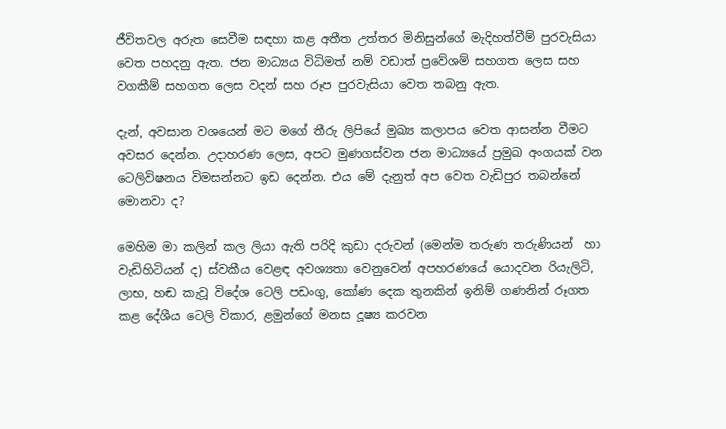ජීවිතවල අරුත සෙවීම සඳහා කළ අතීත උත්තර මිනිසුන්ගේ මැදිහත්වීම් පුරවැසියා වෙත පහදනු ඇත. ජන මාධ්‍යය විධිමත් නම් වඩාත් ප්‍රවේශම් සහගත ලෙස සහ වගකීම් සහගත ලෙස වදන් සහ රූප පුරවැසියා වෙත තබනු ඇත.

දැන්, අවසාන වශයෙන් මට මගේ තීරු ලිපියේ මුඛ්‍ය කලාපය වෙත ආසන්න වීමට අවසර දෙන්න. උදාහරණ ලෙස, අපට මුණගස්වන ජන මාධ්‍යයේ ප්‍රමුඛ අංගයක් වන ටෙලිවිෂනය විමසන්නට ඉඩ දෙන්න. එය මේ දැනුත් අප වෙත වැඩිපුර තබන්නේ මොනවා ද?

මෙහිම මා කලින් කල ලියා ඇති පරිදි කුඩා දරුවන් (මෙන්ම තරුණ තරුණියන්  හා වැඩිහිටියන් ද) ස්වකීය වෙළඳ අවශ්‍යතා වෙනුවෙන් අපහරණයේ යොදවන රියැලිටි, ලාභ, හඬ කැවූ විදේශ ටෙලි පඩංගු, කෝණ දෙක තුනකින් ඉනිම් ගණනින් රූගත කළ දේශීය ටෙලි විකාර, ළමුන්ගේ මනස දූෂ්‍ය කරවන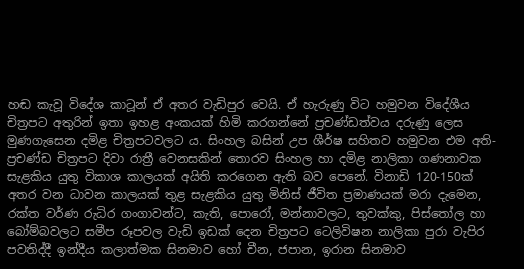හඬ කැවූ විදේශ කාටූන් ඒ අතර වැඩිපුර වෙයි. ඒ හැරුණු විට හමුවන විදේශීය චිත්‍රපට අතුරින් ඉතා ඉහළ අංකයක් හිමි කරගන්නේ ප්‍රචණ්ඩත්වය දරුණු ලෙස මුණගැසෙන දමිළ චිත්‍රපටවලට ය. සිංහල බසින් උප ශීර්ෂ සහිතව හමුවන එම අති-ප්‍රචණ්ඩ චිත්‍රපට දිවා රාත්‍රී වෙනසකින් තොරව සිංහල හා දමිළ නාලිකා ගණනාවක සැළකිය යුතු විකාශ කාලයක් අයිති කරගෙන ඇති බව පෙනේ. විනාඩි 120-150ක් අතර වන ධාවන කාලයක් තුළ සැළකිය යුතු මිනිස් ජීවිත ප්‍රමාණයක් මරා දැමෙන, රක්ත වර්ණ රුධිර ගංගාවන්ට, කැති, පොරෝ, මන්නාවලට, තුවක්කු, පිස්තෝල හා බෝම්බවලට සමීප රූපවල වැඩි ඉඩක් දෙන චිත්‍රපට ටෙලිවිෂන නාලිකා පුරා වැපිර පවතිද්දී ඉන්දීය කලාත්මක සිනමාව හෝ චීන, ජපාන, ඉරාන සිනමාව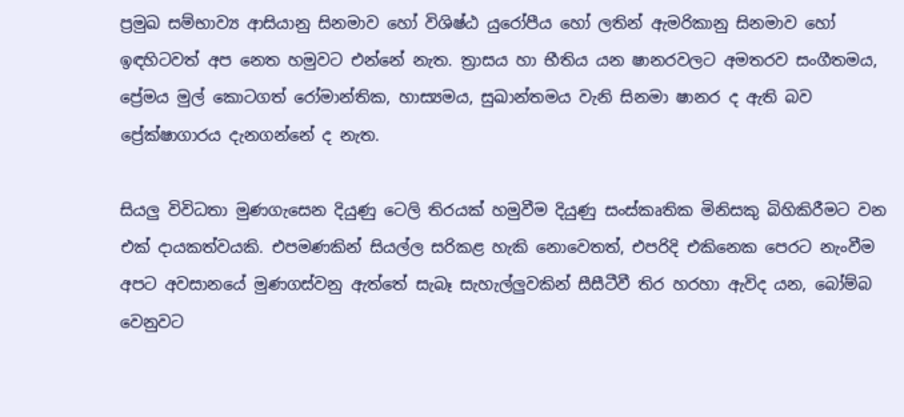ප්‍රමුඛ සම්භාව්‍ය ආසියානු සිනමාව හෝ විශිෂ්ඨ යුරෝපීය හෝ ලතින් ඇමරිකානු සිනමාව හෝ ඉඳහිටවත් අප නෙත හමුවට එන්නේ නැත. ත්‍රාසය හා භීතිය යන ෂානරවලට අමතරව සංගීතමය, ප්‍රේමය මුල් කොටගත් රෝමාන්තික, හාස්‍යමය, සුඛාන්තමය වැනි සිනමා ෂානර ද ඇති බව ප්‍රේක්ෂාගාරය දැනගන්නේ ද නැත.

සියලු විවිධතා මුණගැසෙන දියුණු ටෙලි තිරයක් හමුවීම දියුණු සංස්කෘතික මිනිසකු බිහිකිරීමට වන එක් දායකත්වයකි. එපමණකින් සියල්ල සරිකළ හැකි නොවෙතත්, එපරිදි එකිනෙක පෙරට නැංවීම අපට අවසානයේ මුණගස්වනු ඇත්තේ සැබෑ සැහැල්ලුවකින් සීසීටීවී තිර හරහා ඇවිද යන, බෝම්බ වෙනුවට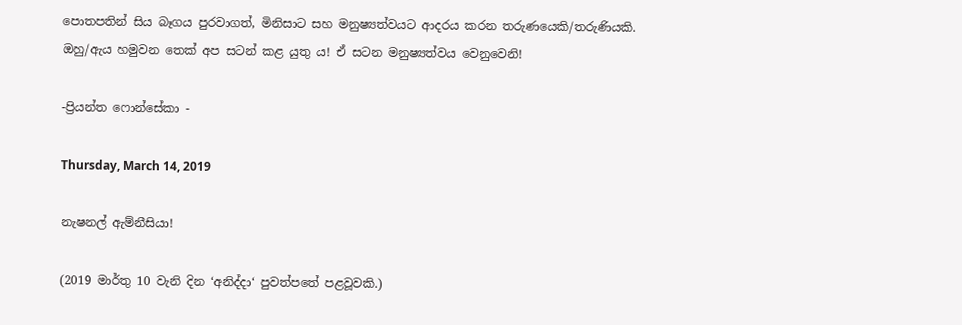පොතපතින් සිය බෑගය පුරවාගත්, මිනිසාට සහ මනුෂ්‍යත්වයට ආදරය කරන තරුණයෙකි/තරුණියකි.
ඔහු/ඇය හමුවන තෙක් අප සටන් කළ යුතු ය! ඒ සටන මනුෂ්‍යත්වය වෙනුවෙනි!

-ප්‍රියන්ත ෆොන්සේකා -

Thursday, March 14, 2019

නැෂනල් ඇම්නීසියා!

(2019 මාර්තු 10 වැනි දින ‘අනිද්දා‘ පුවත්පතේ පළවූවකි.)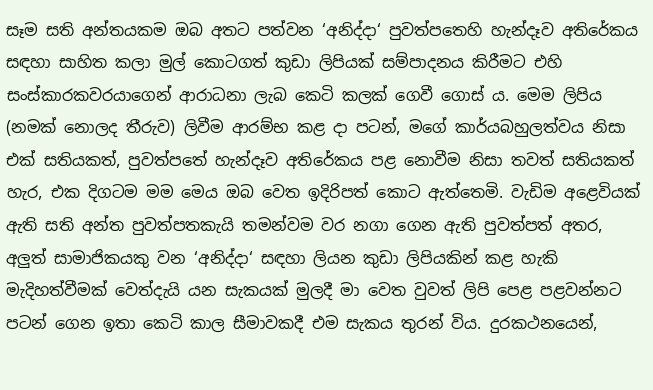සෑම සති අන්තයකම ඔබ අතට පත්වන ‘අනිද්දා‘ පුවත්පතෙහි හැන්දෑව අතිරේකය සඳහා සාහිත කලා මුල් කොටගත් කුඩා ලිපියක් සම්පාදනය කිරීමට එහි සංස්කාරකවරයාගෙන් ආරාධනා ලැබ කෙටි කලක් ගෙවී ගොස් ය. මෙම ලිපිය (නමක් නොලද තීරුව) ලිවීම ආරම්භ කළ දා පටන්, මගේ කාර්යබහුලත්වය නිසා එක් සතියකත්, පුවත්පතේ හැන්දෑව අතිරේකය පළ නොවීම නිසා තවත් සතියකත් හැර, එක දිගටම මම මෙය ඔබ වෙත ඉදිරිපත් කොට ඇත්තෙමි. වැඩිම අළෙවියක් ඇති සති අන්ත පුවත්පතකැයි තමන්වම වර නගා ගෙන ඇති පුවත්පත් අතර, අලුත් සාමාජිකයකු වන ‘අනිද්දා‘ සඳහා ලියන කුඩා ලිපියකින් කළ හැකි මැදිහත්වීමක් වෙත්දැයි යන සැකයක් මුලදී මා වෙත වුවත් ලිපි පෙළ පළවන්නට පටන් ගෙන ඉතා කෙටි කාල සීමාවකදී එම සැකය තුරන් විය. දුරකථනයෙන්,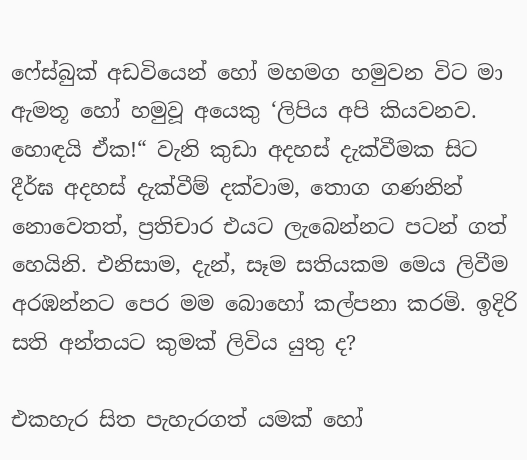ෆේස්බුක් අඩවියෙන් හෝ මහමග හමුවන විට මා ඇමතූ හෝ හමුවූ අයෙකු ‘ලිපිය අපි කියවනව. හොඳයි ඒක!“ වැනි කුඩා අදහස් දැක්වීමක සිට දීර්ඝ අදහස් දැක්වීම් දක්වාම, තොග ගණනින් නොවෙතත්, ප්‍රතිචාර එයට ලැබෙන්නට පටන් ගත් හෙයිනි. එනිසාම, දැන්, සෑම සතියකම මෙය ලිවීම අරඹන්නට පෙර මම බොහෝ කල්පනා කරමි. ඉදිරි සති අන්තයට කුමක් ලිවිය යුතු ද?

එකහැර සිත පැහැරගත් යමක් හෝ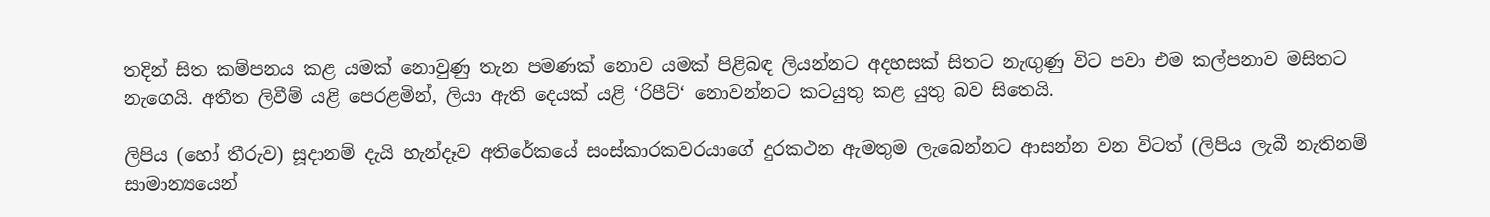තදින් සිත කම්පනය කළ යමක් නොවුණු තැන පමණක් නොව යමක් පිළිබඳ ලියන්නට අදහසක් සිතට නැඟුණු විට පවා එම කල්පනාව මසිතට නැගෙයි. අතීත ලිවීම් යළි පෙරළමින්, ලියා ඇති දෙයක් යළි ‘රිපීට්‘ නොවන්නට කටයුතු කළ යුතු බව සිතෙයි.

ලිපිය (හෝ තීරුව) සූදානම් දැයි හැන්දෑව අතිරේකයේ සංස්කාරකවරයාගේ දුරකථන ඇමතුම ලැබෙන්නට ආසන්න වන විටත් (ලිපිය ලැබී නැතිනම් සාමාන්‍යයෙන්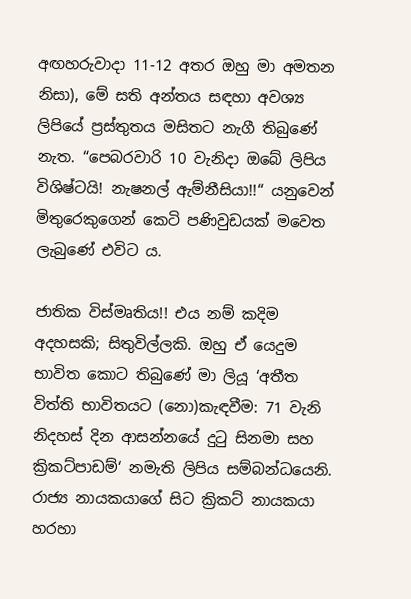අඟහරුවාදා 11-12 අතර ඔහු මා අමතන නිසා), මේ සති අන්තය සඳහා අවශ්‍ය ලිපියේ ප්‍රස්තුතය මසිතට නැගී තිබුණේ නැත. “පෙබරවාරි 10 වැනිදා ඔබේ ලිපිය විශිෂ්ටයි! නැෂනල් ඇම්නීසියා!!“ යනුවෙන් මිතුරෙකුගෙන් කෙටි පණිවුඩයක් මවෙත ලැබුණේ එවිට ය.

ජාතික විස්මෘතිය!! එය නම් කදිම අදහසකි; සිතුවිල්ලකි. ඔහු ඒ යෙදුම භාවිත කොට තිබුණේ මා ලියූ ‘අතීත විත්ති භාවිතයට (නො)කැඳවීම: 71 වැනි නිදහස් දින ආසන්නයේ දුටු සිනමා සහ ක්‍රිකට්පාඩම්‘ නමැති ලිපිය සම්බන්ධයෙනි. රාජ්‍ය නායකයාගේ සිට ක්‍රිකට් නායකයා හරහා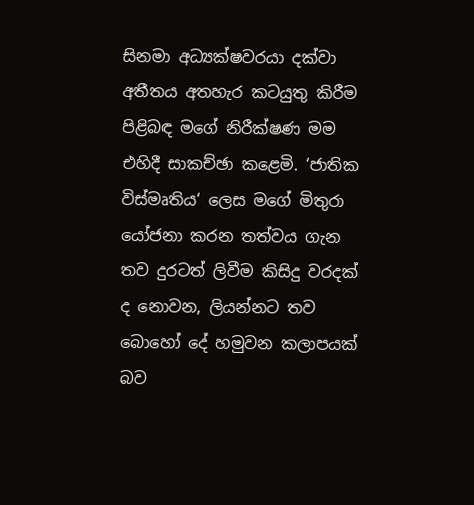සිනමා අධ්‍යක්ෂවරයා දක්වා අතීතය අතහැර කටයුතු කිරීම පිළිබඳ මගේ නිරීක්ෂණ මම එහිදී සාකච්ඡා කළෙමි. ‘ජාතික විස්මෘතිය‘ ලෙස මගේ මිතුරා යෝජනා කරන තත්වය ගැන තව දුරටත් ලිවීම කිසිදු වරදක් ද නොවන, ලියන්නට තව බොහෝ දේ හමුවන කලාපයක් බව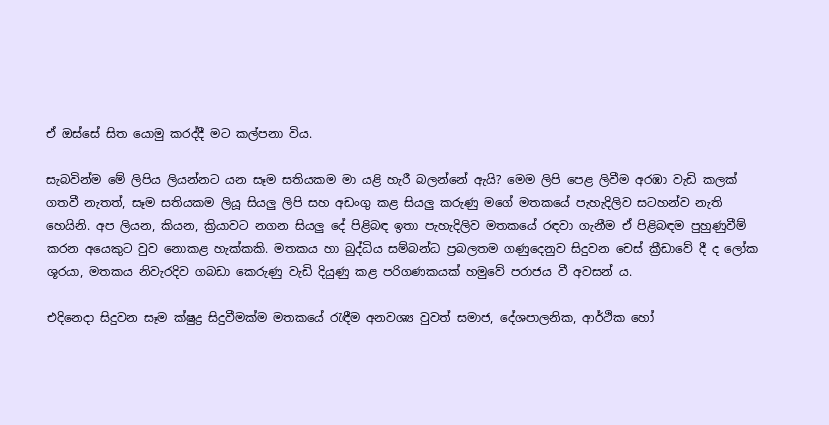ඒ ඔස්සේ සිත යොමු කරද්දී මට කල්පනා විය.

සැබවින්ම මේ ලිපිය ලියන්නට යන සෑම සතියකම මා යළි හැරී බලන්නේ ඇයි? මෙම ලිපි පෙළ ලිවීම අරඹා වැඩි කලක් ගතවී නැතත්, සෑම සතියකම ලියූ සියලු ලිපි සහ අඩංගු කළ සියලු කරුණු මගේ මතකයේ පැහැදිලිව සටහන්ව නැති හෙයිනි. අප ලියන, කියන, ක්‍රියාවට නගන සියලු දේ පිළිබඳ ඉතා පැහැදිලිව මතකයේ රඳවා ගැනීම ඒ පිළිබඳම පුහුණුවීම් කරන අයෙකුට වුව නොකළ හැක්කකි. මතකය හා බුද්ධිය සම්බන්ධ ප්‍රබලතම ගණුදෙනුව සිදුවන චෙස් ක්‍රීඩාවේ දී ද ලෝක ශූරයා, මතකය නිවැරදිව ගබඩා කෙරුණු වැඩි දියුණු කළ පරිගණකයක් හමුවේ පරාජය වී අවසන් ය.

එදිනෙදා සිදුවන සෑම ක්ෂුද්‍ර සිදුවීමක්ම මතකයේ රැඳීම අනවශ්‍ය වුවත් සමාජ, දේශපාලනික, ආර්ථික හෝ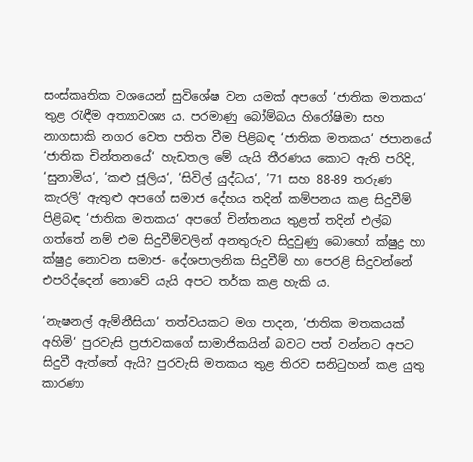සංස්කෘතික වශයෙන් සුවිශේෂ වන යමක් අපගේ ‘ජාතික මතකය‘ තුළ රැඳීම අත්‍යාවශ්‍ය ය. පරමාණු බෝම්බය හිරෝෂිමා සහ නාගසාකි නගර වෙත පතිත වීම පිළිබඳ ‘ජාතික මතකය‘ ජපානයේ ‘ජාතික චින්තනයේ‘ හැඩතල මේ යැයි තීරණය කොට ඇති පරිදි, ‘සුනාමිය‘, ‘කළු ජූලිය‘, ‘සිවිල් යුද්ධය‘, ’71 සහ 88-89 තරුණ කැරලි‘ ඇතුළු අපගේ සමාජ දේහය තදින් කම්පනය කළ සිදුවීම් පිළිබඳ ‘ජාතික මතකය‘ අපගේ චින්තනය තුළත් තදින් එල්බ ගත්තේ නම් එම සිදුවීම්වලින් අනතුරුව සිදුවුණු බොහෝ ක්ෂුද්‍ර හා ක්ෂුද්‍ර නොවන සමාජ- දේශපාලනික සිදුවීම් හා පෙරළි සිදුවන්නේ එපරිද්දෙන් නොවේ යැයි අපට තර්ක කළ හැකි ය.

‘නැෂනල් ඇම්නීසියා‘ තත්වයකට මග පාදන, ‘ජාතික මතකයක් අහිමි‘ පුරවැසි ප්‍රජාවකගේ සාමාජිකයින් බවට පත් වන්නට අපට සිදුවී ඇත්තේ ඇයි? පුරවැසි මතකය තුළ තිරව සනිටුහන් කළ යුතු කාරණා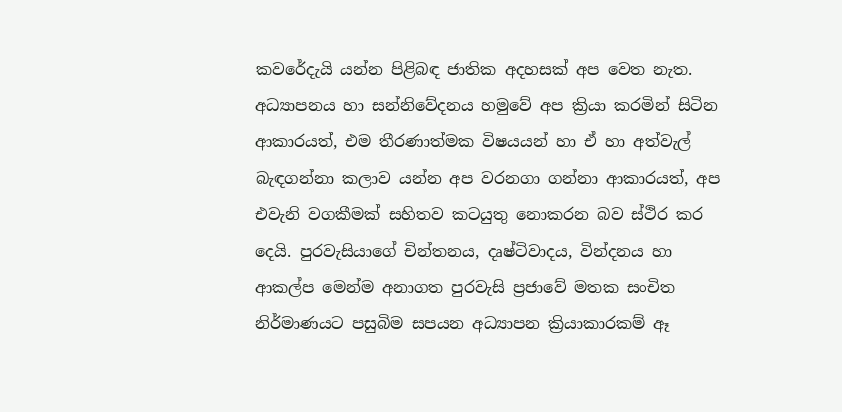කවරේදැයි යන්න පිළිබඳ ජාතික අදහසක් අප වෙත නැත. අධ්‍යාපනය හා සන්නිවේදනය හමුවේ අප ක්‍රියා කරමින් සිටින ආකාරයත්, එම තීරණාත්මක විෂයයන් හා ඒ හා අත්වැල් බැඳගන්නා කලාව යන්න අප වරනගා ගන්නා ආකාරයත්, අප එවැනි වගකීමක් සහිතව කටයුතු නොකරන බව ස්ථිර කර දෙයි. පුරවැසියාගේ චින්තනය, දෘෂ්ටිවාදය, වින්දනය හා ආකල්ප මෙන්ම අනාගත පුරවැසි ප්‍රජාවේ මතක සංචිත නිර්මාණයට පසුබිම සපයන අධ්‍යාපන ක්‍රියාකාරකම් ඈ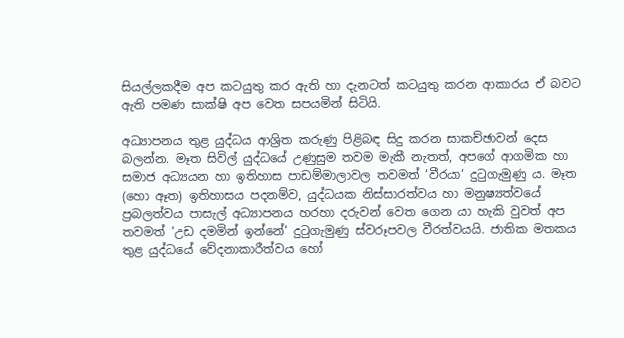සියල්ලකදීම අප කටයුතු කර ඇති හා දැනටත් කටයුතු කරන ආකාරය ඒ බවට ඇති පමණ සාක්ෂි අප වෙත සපයමින් සිටියි.

අධ්‍යාපනය තුළ යුද්ධය ආශ්‍රිත කරුණු පිළිබඳ සිදු කරන සාකච්ඡාවන් දෙස බලන්න. මෑත සිවිල් යුද්ධයේ උණුසුම තවම මැකී නැතත්, අපගේ ආගමික හා සමාජ අධ්‍යයන හා ඉතිහාස පාඩම්මාලාවල තවමත් ‘වීරයා‘ දුටුගැමුණු ය. මෑත (හො ඈත) ඉතිහාසය පදනම්ව, යුද්ධයක නිස්සාරත්වය හා මනුෂ්‍යත්වයේ ප්‍රබලත්වය පාසැල් අධ්‍යාපනය හරහා දරුවන් වෙත ගෙන යා හැකි වුවත් අප තවමත් ‘උඩ දමමින් ඉන්නේ‘ දුටුගැමුණු ස්වරූපවල වීරත්වයයි. ජාතික මතකය තුළ යුද්ධයේ වේදනාකාරීත්වය හෝ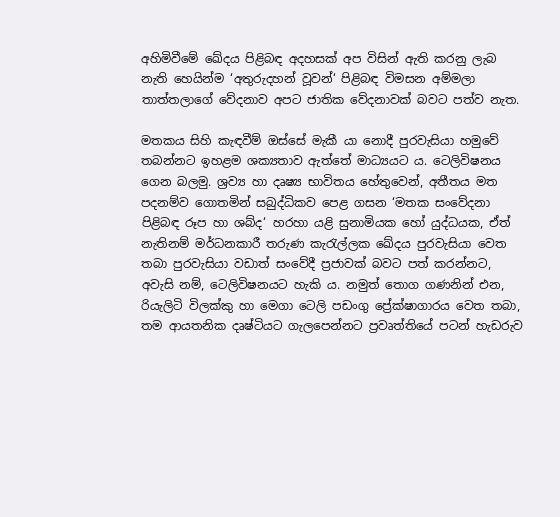අහිමිවීමේ ඛේදය පිළිබඳ අදහසක් අප විසින් ඇති කරනු ලැබ නැති හෙයින්ම ‘අතුරුදහන් වූවන්‘ පිළිබඳ විමසන අම්මලා තාත්තලාගේ වේදනාව අපට ජාතික වේදනාවක් බවට පත්ව නැත.

මතකය සිහි කැඳවීම් ඔස්සේ මැකී යා නොදී පුරවැසියා හමුවේ තබන්නට ඉහළම ශක්‍යතාව ඇත්තේ මාධ්‍යයට ය. ටෙලිවිෂනය ගෙන බලමු. ශ්‍රව්‍ය හා දෘෂ්‍ය භාවිතය හේතුවෙන්, අතීතය මත පදනම්ව ගොතමින් සබුද්ධිකව පෙළ ගසන ‘මතක සංවේදනා පිළිබඳ රූප හා ශබ්ද‘ හරහා යළි සුනාමියක හෝ යුද්ධයක, ඒත් නැතිනම් මර්ධනකාරී තරුණ කැරැල්ලක ඛේදය පුරවැසියා වෙත තබා පුරවැසියා වඩාත් සංවේදී ප්‍රජාවක් බවට පත් කරන්නට, අවැසි නම්, ටෙලිවිෂනයට හැකි ය. නමුත් තොග ගණනින් එන, රියැලිටි විලක්කු හා මෙගා ටෙලි පඩංගු ප්‍රේක්ෂාගාරය වෙත තබා, තම ආයතනික දෘෂ්ටියට ගැලපෙන්නට ප්‍රවෘත්තියේ පටන් හැඩරුව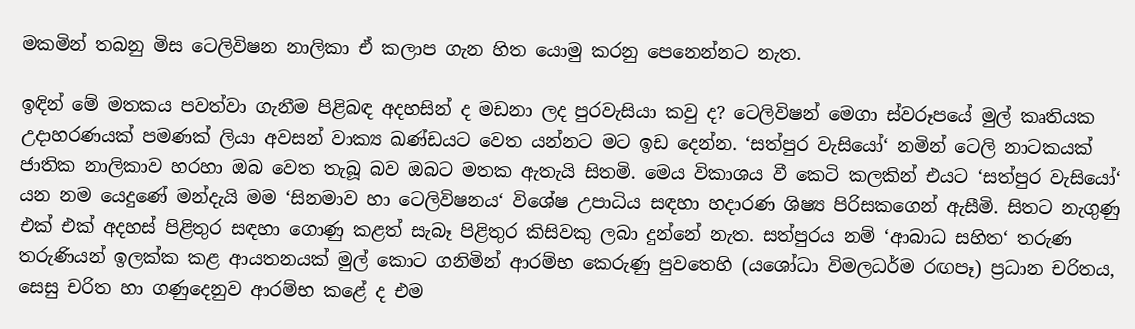මකමින් තබනු මිස ටෙලිවිෂන නාලිකා ඒ කලාප ගැන හිත යොමු කරනු පෙනෙන්නට නැත.

ඉඳින් මේ මතකය පවත්වා ගැනීම පිළිබඳ අදහසින් ද මඩනා ලද පුරවැසියා කවු ද? ටෙලිවිෂන් මෙගා ස්වරූපයේ මුල් කෘතියක උදාහරණයක් පමණක් ලියා අවසන් වාක්‍ය ඛණ්ඩයට වෙත යන්නට මට ඉඩ දෙන්න. ‘සත්පුර වැසියෝ‘ නමින් ටෙලි නාටකයක් ජාතික නාලිකාව හරහා ඔබ වෙත තැබූ බව ඔබට මතක ඇතැයි සිතමි. මෙය විකාශය වී කෙටි කලකින් එයට ‘සත්පුර වැසියෝ‘ යන නම යෙදුණේ මන්දැයි මම ‘සිනමාව හා ටෙලිවිෂනය‘ විශේෂ උපාධිය සඳහා හදාරණ ශිෂ්‍ය පිරිසකගෙන් ඇසීමි. සිතට නැගුණු එක් එක් අදහස් පිළිතුර සඳහා ගොණු කළත් සැබෑ පිළිතුර කිසිවකු ලබා දුන්නේ නැත. සත්පුරය නම් ‘ආබාධ සහිත‘ තරුණ තරුණියන් ඉලක්ක කළ ආයතනයක් මුල් කොට ගනිමින් ආරම්භ කෙරුණු පුවතෙහි (යශෝධා විමලධර්ම රඟපෑ) ප්‍රධාන චරිතය, සෙසු චරිත හා ගණුදෙනුව ආරම්භ කළේ ද එම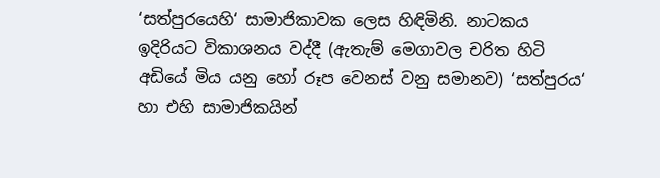‘සත්පුරයෙහි‘ සාමාජිකාවක ලෙස හිඳිමිනි. නාටකය ඉදිරියට විකාශනය වද්දී (ඇතැම් මෙගාවල චරිත හිටි අඩියේ මිය යනු හෝ රූප වෙනස් වනු සමානව) ‘සත්පුරය‘ හා එහි සාමාජිකයින්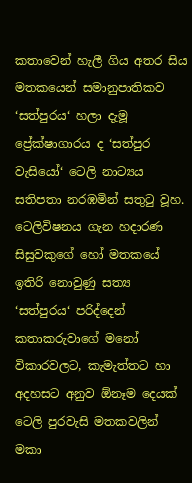කතාවෙන් හැලී ගිය අතර සිය මතකයෙන් සමානුපාතිකව ‘සත්පුරය‘ හලා දැමූ ප්‍රේක්ෂාගාරය ද ‘සත්පුර වැසියෝ‘ ටෙලි නාට්‍යය සතිපතා නරඹමින් සතුටු වූහ. ටෙලිවිෂනය ගැන හදාරණ සිසුවකුගේ හෝ මතකයේ ඉතිරි නොවුණු සත්‍ය ‘සත්පුරය‘ පරිද්දෙන් කතාකරුවාගේ මනෝ විකාරවලට, කැමැත්තට හා අදහසට අනුව ඕනෑම දෙයක් ටෙලි පුරවැසි මතකවලින් මකා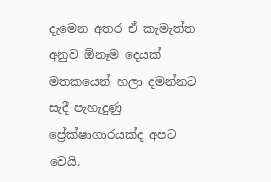දැමෙන අතර ඒ කැමැත්ත අනුව ඕනෑම දෙයක් මතකයෙන් හලා දමන්නට සැදී පැහැදුණු ප්‍රේක්ෂාගාරයක්ද අපට වෙයි.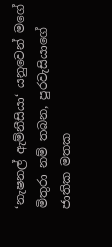‘නැෂනල් ඇම්නීසියා‘ යනුවෙන් මගේ මිතුරා නම් තබන, පුරවැසියාගේ ජාතික මතක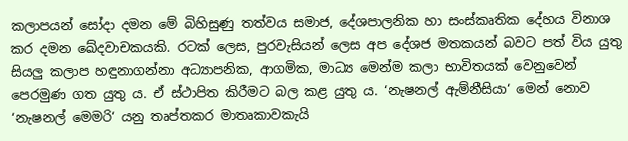කලාපයන් සෝදා දමන මේ බිහිසුණු තත්වය සමාජ, දේශපාලනික හා සංස්කෘතික දේහය විනාශ කර දමන ඛේදවාචකයකි. රටක් ලෙස, පුරවැසියන් ලෙස අප දේශජ මතකයන් බවට පත් විය යුතු සියලු කලාප හඳුනාගන්නා අධ්‍යාපනික, ආගමික, මාධ්‍ය මෙන්ම කලා භාවිතයක් වෙනුවෙන් පෙරමුණ ගත යුතු ය. ඒ ස්ථාපිත කිරීමට බල කළ යුතු ය. ‘නැෂනල් ඇම්නීසියා‘ මෙන් නොව ‘නැෂනල් මෙමරි‘ යනු තෘප්තකර මාතෘකාවකැයි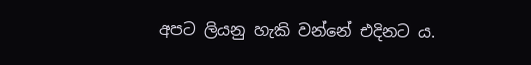අපට ලියනු හැකි වන්නේ එදිනට ය.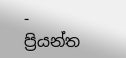-          ප්‍රියන්ත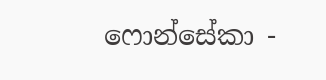ෆොන්සේකා -